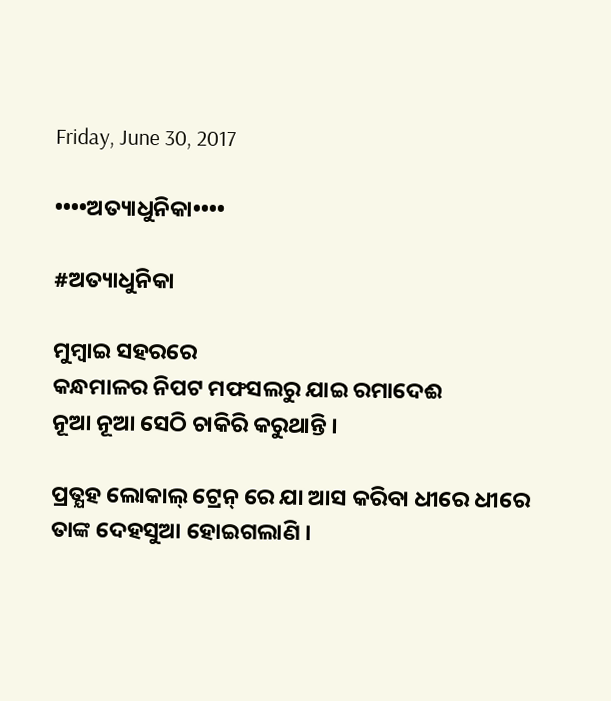Friday, June 30, 2017

••••ଅତ୍ୟାଧୁନିକା••••

#ଅତ୍ୟାଧୁନିକା

ମୁମ୍ବାଇ ସହରରେ
କନ୍ଧମାଳର ନିପଟ ମଫସଲରୁ ଯାଇ ରମାଦେଈ
ନୂଆ ନୂଆ ସେଠି ଚାକିରି କରୁଥାନ୍ତି ।

ପ୍ରତ୍ଯହ ଲୋକାଲ୍ ଟ୍ରେନ୍ ରେ ଯା ଆସ କରିବା ଧୀରେ ଧୀରେ ତାଙ୍କ ଦେହସୁଆ ହୋଇଗଲାଣି ।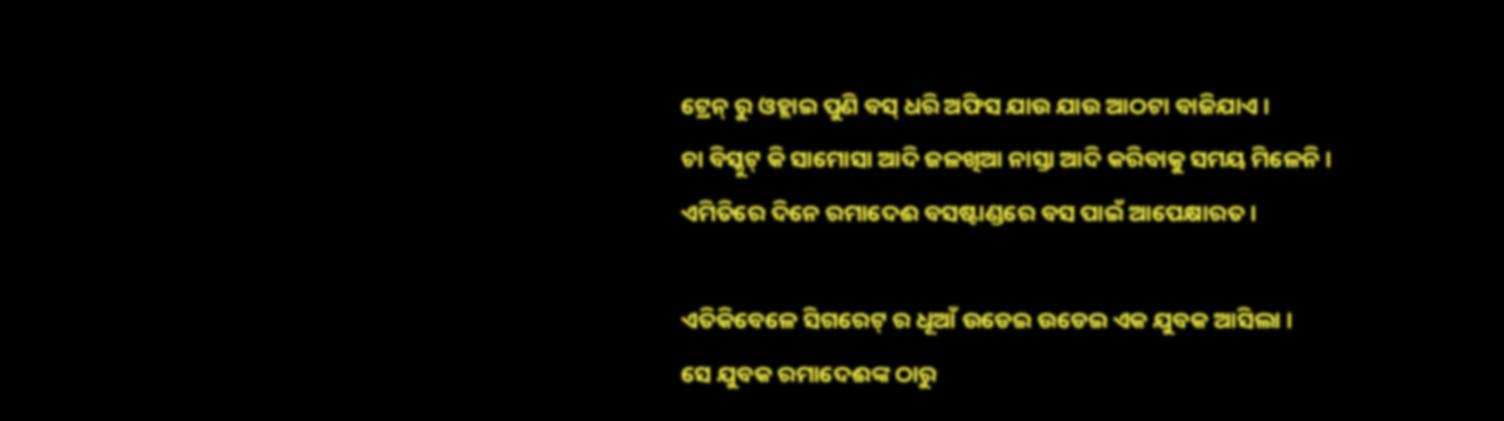ଟ୍ରେନ୍ ରୁ ଓହ୍ଲାଇ ପୁଣି ବସ୍ ଧରି ଅଫିସ ଯାଉ ଯାଉ ଆଠଟା ବାଜିଯାଏ ।
ଚା ବିସ୍କୁଟ୍ କି ସାମୋସା ଆଦି ଜଳଖିଆ ନାସ୍ତା ଆଦି କରିବାକୁ ସମୟ ମିଳେନି ।
ଏମିତିରେ ଦିନେ ରମାଦେଈ ବସଷ୍ଟାଣ୍ଡରେ ବସ ପାଇଁ ଆପେକ୍ଷାରତ ।

ଏତିକିବେଳେ ସିଗରେଟ୍ ର ଧୂଆଁ ଉଡେଇ ଉଡେଇ ଏକ ଯୁବକ ଆସିଲା ।
ସେ ଯୁବକ ରମାଦେଈଙ୍କ ଠାରୁ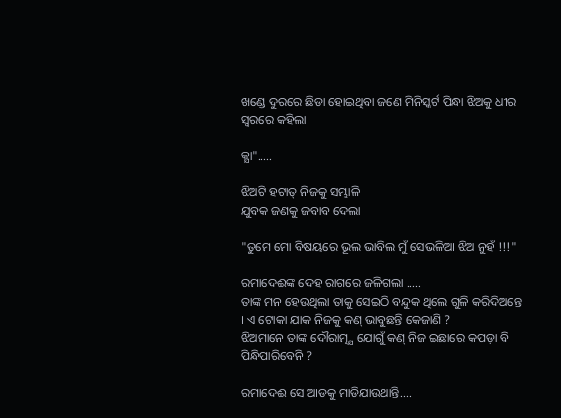ଖଣ୍ଡେ ଦୁରରେ ଛିଡା ହୋଇଥିବା ଜଣେ ମିନିସ୍କର୍ଟ ପିନ୍ଧା ଝିଅକୁ ଧୀର ସ୍ବରରେ କହିଲା

କ୍ଯା".....

ଝିଅଟି ହଟାତ୍ ନିଜକୁ ସମ୍ଭାଳି
ଯୁବକ ଜଣକୁ ଜବାବ ଦେଲା

"ତୁମେ ମୋ ବିଷୟରେ ଭୂଲ ଭାବିଲ ମୁଁ ସେଭଳିଆ ଝିଅ ନୁହଁ !!!"

ରମାଦେଈଙ୍କ ଦେହ ରାଗରେ ଜଳିଗଲା .....
ତାଙ୍କ ମନ ହେଉଥିଲା ତାକୁ ସେଇଠି ବନ୍ଦୁକ ଥିଲେ ଗୁଳି କରିଦିଅନ୍ତେ । ଏ ଟୋକା ଯାକ ନିଜକୁ କଣ୍ ଭାବୁଛନ୍ତି କେଜାଣି ?
ଝିଅମାନେ ତାଙ୍କ ଦୌରାତ୍ମ୍ଯ ଯୋଗୁଁ କଣ୍ ନିଜ ଇଛାରେ କପଡ଼ା ବି ପିନ୍ଧିପାରିବେନି ?

ରମାଦେଈ ସେ ଆଡକୁ ମାଡିଯାଉଥାନ୍ତି....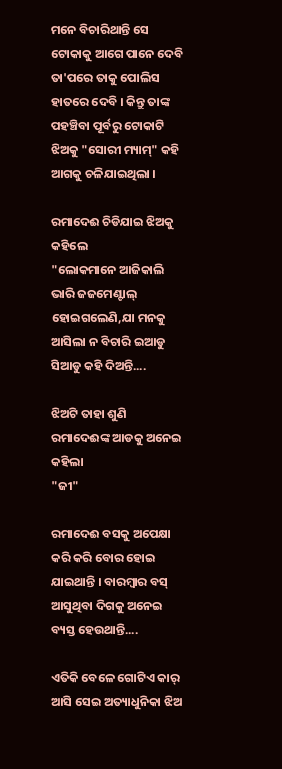ମନେ ବିଚାରିଥାନ୍ତି ସେ ଟୋକାକୁ ଆଗେ ପାନେ ଦେବି ତା'ପରେ ତାକୁ ପୋଲିସ ହାତରେ ଦେବି । କିନ୍ତୁ ତାଙ୍କ ପହଞ୍ଚିବା ପୂର୍ବରୁ ଟୋକାଟି
ଝିଅକୁ "ସୋରୀ ମ୍ୟାମ୍" କହି ଆଗକୁ ଚଳିଯାଇଥିଲା ।

ରମାଦେଈ ଚିଡିଯାଇ ଝିଅକୁ କହିଲେ
"ଲୋକମାନେ ଆଜିକାଲି ଭାରି ଜଜମେଣ୍ଟାଲ୍ ହୋଇଗଲେଣି,ଯା ମନକୁ ଆସିଲା ନ ବିଚାରି ଇଆଡୁ ସିଆଡୁ କହି ଦିଅନ୍ତି....

ଝିଅଟି ତାହା ଶୁଣି ରମାଦେଈଙ୍କ ଆଡକୁ ଅନେଇ କହିଲା
"ଜୀ"

ରମାଦେଈ ବସକୁ ଅପେକ୍ଷା କରି କରି ବୋର ହୋଇ ଯାଇଥାନ୍ତି । ବାରମ୍ବାର ବସ୍ ଆସୁଥିବା ଦିଗକୁ ଅନେଇ ବ୍ୟସ୍ତ ହେଉଥାନ୍ତି....

ଏତିକି ବେଳେ ଗୋଟିଏ କାର୍ ଆସି ସେଇ ଅତ୍ୟାଧୁନିକା ଝିଅ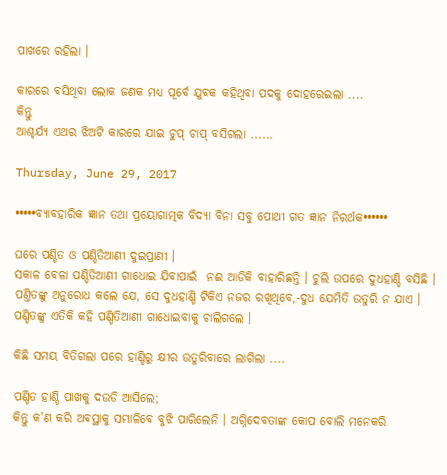ପାଖରେ ରହିଲା ।

କାରରେ ବସିଥିବା ଲୋକ ଜଣକ ମଧ୍ଯ ପୂର୍ବେ ଯୁବକ କହିଥିବା ପଦକୁ ଦୋହରେଇଲା ....
କିନ୍ତୁ
ଆଶ୍ଚର୍ଯ୍ୟ ଏଥର ଝିଅଟି କାରରେ ଯାଇ ଚୁପ୍ ଚାପ୍ ବସିଗଲା ......

Thursday, June 29, 2017

•••••ବ୍ୟାବହାରିକ ଜ୍ଞାନ ତଥା ପ୍ରୟୋଗାତ୍ମକ ବିଦ୍ୟା ବିନା ସବୁ ପୋଥୀ ଗତ ଜ୍ଞାନ ନିରର୍ଥକ••••••

ଘରେ ପଣ୍ଡିତ ଓ ପଣ୍ଡିତିଆଣୀ ଦୁଇପ୍ରାଣୀ ।
ସକାଳ ବେଳା ପଣ୍ଡିତିଆଣୀ ଗାଧୋଇ ଯିବାପାଇଁ  ନଈ ଆଡିକି ବାହାରିଛନ୍ତି । ଚୁଲି ଉପରେ ଦୁଧହାଣ୍ଡି ବସିଛି । ପଣ୍ତିତଙ୍କୁ ଅନୁରୋଧ କଲେ ଯେ, ସେ ଦୁଧହାଣ୍ଡି ଟିକିଏ ନଜର ରଖିଥିବେ,-ଦୁଧ ଯେମିତି ଉତୁରି ନ ଯାଏ ।
ପଣ୍ଡିତଙ୍କୁ ଏତିକି କହି ପଣ୍ଡିତିଆଣୀ ଗାଧୋଇବାକୁ ଚାଲିଗଲେ ।

କିଛି ସମୟ ବିତିଗଲା ପରେ ହାଣ୍ଡିରୁ କ୍ଷୀର ଉତୁରିବାରେ ଲାଗିଲା ....

ପଣ୍ଡିତ ହାଣ୍ଡି ପାଖକୁ ଦଉଡି ଆସିଲେ;
କିନ୍ତୁ କ'ଣ କରି ଅବସ୍ଥାକୁ ସମ୍ଭାଳିବେ ବୁଝି ପାରିଲେନି । ଅଗ୍ନିଦେବତାଙ୍କ କୋପ ବୋଲି ମନେକରି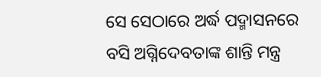ସେ ସେଠାରେ ଅର୍ଦ୍ଧ ପଦ୍ମାସନରେ ବସି ଅଗ୍ନିଦେବତାଙ୍କ ଶାନ୍ତି ମନ୍ତ୍ର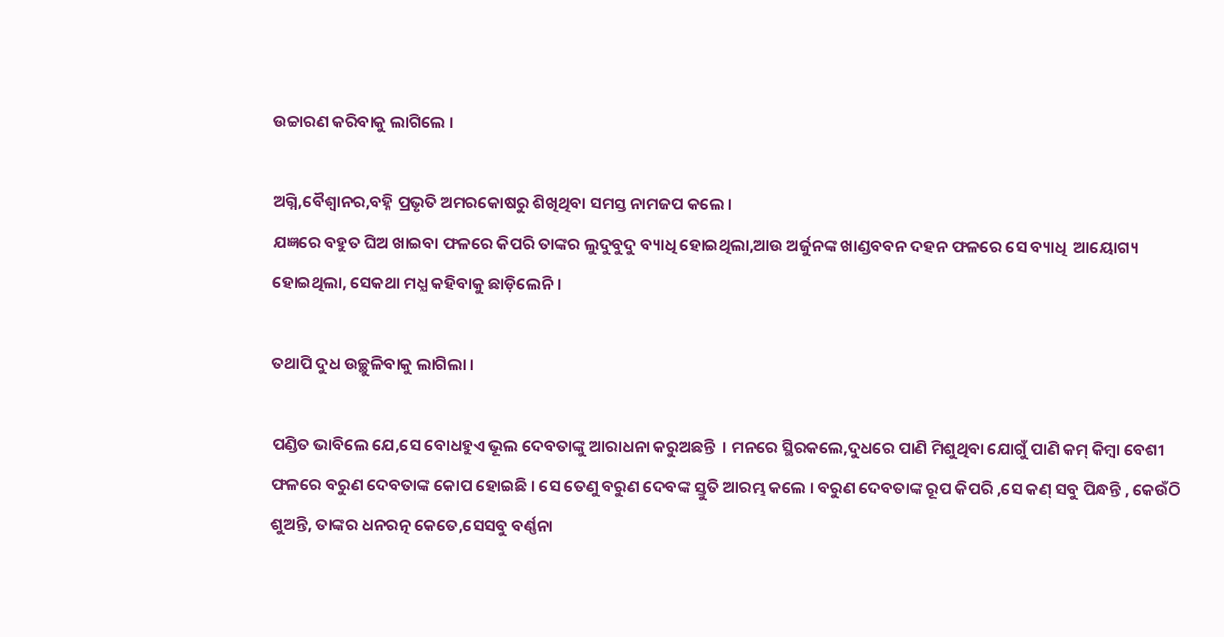ଉଚ୍ଚାରଣ କରିବାକୁ ଲାଗିଲେ ।

ଅଗ୍ନି,ବୈଶ୍ବାନର,ବହ୍ନି ପ୍ରଭୃତି ଅମରକୋଷରୁ ଶିଖିଥିବା ସମସ୍ତ ନାମଜପ କଲେ ।
ଯଜ୍ଞରେ ବହୁତ ଘିଅ ଖାଇବା ଫଳରେ କିପରି ତାଙ୍କର ଲୁଦୁବୁଦୁ ବ୍ୟାଧି ହୋଇଥିଲା,ଆଉ ଅର୍ଜୁନଙ୍କ ଖାଣ୍ଡବବନ ଦହନ ଫଳରେ ସେ ବ୍ୟାଧି  ଆୟୋଗ୍ୟ ହୋଇଥିଲା, ସେକଥା ମଧ୍ଯ କହିବାକୁ ଛାଡ଼ିଲେନି ।

ତଥାପି ଦୁଧ ଉଚ୍ଛୁଳିବାକୁ ଲାଗିଲା ।

ପଣ୍ଡିତ ଭାବିଲେ ଯେ,ସେ ବୋଧହୁଏ ଭୂଲ ଦେବତାଙ୍କୁ ଆରାଧନା କରୁଅଛନ୍ତି  । ମନରେ ସ୍ଥିରକଲେ,ଦୁଧରେ ପାଣି ମିଶୁଥିବା ଯୋଗୁଁ ପାଣି କମ୍ କିମ୍ବା ବେଶୀ ଫଳରେ ବରୁଣ ଦେବତାଙ୍କ କୋପ ହୋଇଛି । ସେ ତେଣୁ ବରୁଣ ଦେବଙ୍କ ସ୍ତୁତି ଆରମ୍ଭ କଲେ । ବରୁଣ ଦେବତାଙ୍କ ରୂପ କିପରି ,ସେ କଣ୍ ସବୁ ପିନ୍ଧନ୍ତି , କେଉଁଠି ଶୁଅନ୍ତି, ତାଙ୍କର ଧନରତ୍ନ କେତେ,ସେସବୁ ବର୍ଣ୍ଣନା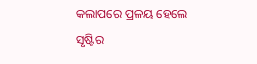କଲାପରେ ପ୍ରଳୟ ହେଲେ ସୃଷ୍ଟିର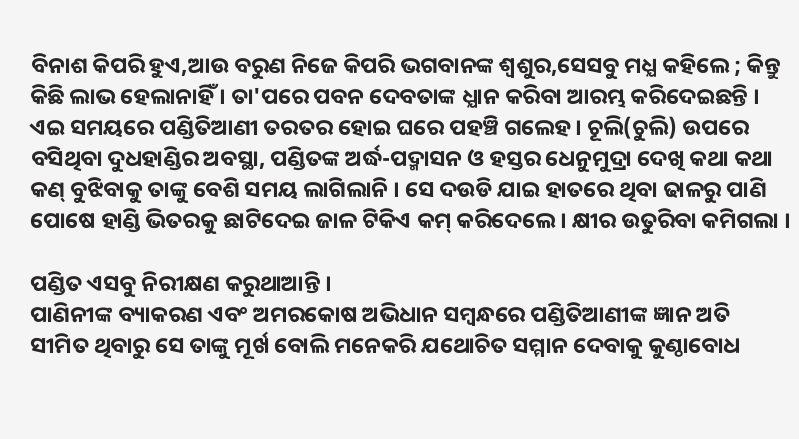ବିନାଶ କିପରି ହୁଏ,ଆଉ ବରୁଣ ନିଜେ କିପରି ଭଗବାନଙ୍କ ଶ୍ବଶୁର,ସେସବୁ ମଧ୍ଯ କହିଲେ ; କିନ୍ତୁ କିଛି ଲାଭ ହେଲାନାହିଁ । ତା'ପରେ ପବନ ଦେବତାଙ୍କ ଧ୍ଯାନ କରିବା ଆରମ୍ଭ କରିଦେଇଛନ୍ତି । ଏଇ ସମୟରେ ପଣ୍ଡିତିଆଣୀ ତରତର ହୋଇ ଘରେ ପହଞ୍ଚି ଗଲେହ। ଚୂଲି(ଚୁଲି) ଉପରେ ବସିଥିବା ଦୁଧହାଣ୍ଡିର ଅବସ୍ଥା, ପଣ୍ଡିତଙ୍କ ଅର୍ଦ୍ଧ-ପଦ୍ମାସନ ଓ ହସ୍ତର ଧେନୁମୁଦ୍ରା ଦେଖି କଥା କଥା କଣ୍ ବୁଝିବାକୁ ତାଙ୍କୁ ବେଶି ସମୟ ଲାଗିଲାନି । ସେ ଦଉଡି ଯାଇ ହାତରେ ଥିବା ଢାଳରୁ ପାଣି ପୋଷେ ହାଣ୍ଡି ଭିତରକୁ ଛାଟିଦେଇ ଜାଳ ଟିକିଏ କମ୍ କରିଦେଲେ । କ୍ଷୀର ଉତୁରିବା କମିଗଲା ।

ପଣ୍ଡିତ ଏସବୁ ନିରୀକ୍ଷଣ କରୁଥାଆନ୍ତି ।
ପାଣିନୀଙ୍କ ବ୍ୟାକରଣ ଏବଂ ଅମରକୋଷ ଅଭିଧାନ ସମ୍ବନ୍ଧରେ ପଣ୍ଡିତିଆଣୀଙ୍କ ଜ୍ଞାନ ଅତି ସୀମିତ ଥିବାରୁ ସେ ତାଙ୍କୁ ମୂର୍ଖ ବୋଲି ମନେକରି ଯଥୋଚିତ ସମ୍ମାନ ଦେବାକୁ କୁଣ୍ଠାବୋଧ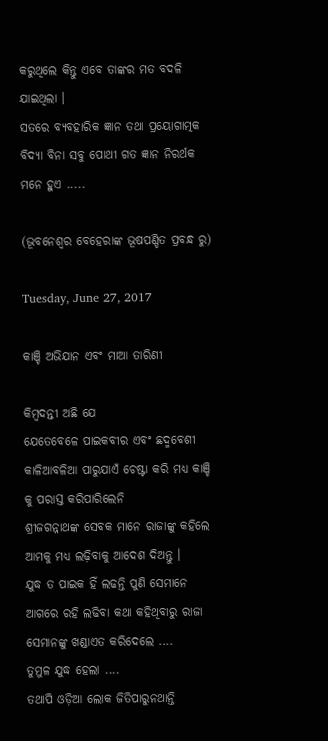କରୁଥିଲେ କିନ୍ତୁ ଏବେ ତାଙ୍କର ମତ ବଦଳି ଯାଇଥିଲା ।
ସତରେ ବ୍ୟବହାରିକ ଜ୍ଞାନ ତଥା ପ୍ରୟୋଗାତ୍ମକ ବିଦ୍ୟା ବିନା ସବୁ ପୋଥୀ ଗତ ଜ୍ଞାନ ନିରର୍ଥକ ମନେ ହୁଏ .....

(ଭୂବନେଶ୍ବର ବେହେରାଙ୍କ ଭୂଷପଣ୍ଡିତ ପ୍ରବନ୍ଧ ରୁ)

Tuesday, June 27, 2017

କାଞ୍ଚି ଅଭିଯାନ ଏବଂ ମାଆ ତାରିଣୀ

କିମ୍ବଦନ୍ତୀ ଅଛି ଯେ
ଯେତେବେଳେ ପାଇକବୀର ଏବଂ ଛଦ୍ମବେଶୀ କାଳିଆବଳିଆ ପାରୁଯାଏଁ ଚେଷ୍ଟା କରି ମଧ୍ୟ କାଞ୍ଚି କୁ ପରାସ୍ତ କରିପାରିଲେନି
ଶ୍ରୀଜଗନ୍ନାଥଙ୍କ ସେବକ ମାନେ ରାଜାଙ୍କୁ କହିଲେ ଆମକୁ ମଧ୍ୟ ଲଢ଼ିବାକୁ ଆଦେଶ ଦିଅନ୍ତୁ ।
ଯୁଦ୍ଧ ତ ପାଇକ ହିଁ ଲଢନ୍ତି ପୁଣି ସେମାନେ ଆଗରେ ରହି ଲଢିବା କଥା କହିଥିବାରୁ ରାଜା ସେମାନଙ୍କୁ ଖଣ୍ଡାଏତ କରିଦେଲେ ....
ତୁମୁଳ ଯୁଦ୍ଧ ହେଲା ....
ତଥାପି ଓଡ଼ିଆ ଲୋକ ଜିତିପାରୁନଥାନ୍ତି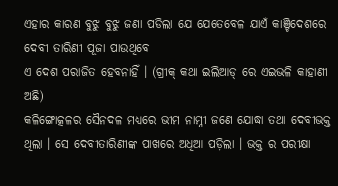ଏହାର କାରଣ ବୁଝୁ ବୁଝୁ ଜଣା ପଡିଲା ଯେ ଯେତେବେଳ ଯାଏଁ କାଞ୍ଚିଦେଶରେ ଦେବୀ ତାରିଣୀ ପୂଜା ପାଉଥିବେ
ଏ ଦେଶ ପରାଜିତ ହେବନାହିଁ । (ଗ୍ରୀକ୍ କଥା ଇଲିଆଡ୍ ରେ ଏଇଭଳି କାହାଣୀ ଅଛି)
କଳିଙ୍ଗୋତ୍କଳର ସୈନଦଳ ମଧ୍ୟରେ ଭୀମ ନାମ୍ନୀ ଜଣେ ଯୋଦ୍ଧା ତଥା ଦେବୀଭକ୍ତ ଥିଲା । ସେ ଦେବୀତାରିଣୀଙ୍କ ପାଖରେ ଅଧିଆ ପଡ଼ିଲା । ଭକ୍ତ ର ପରୀକ୍ଷା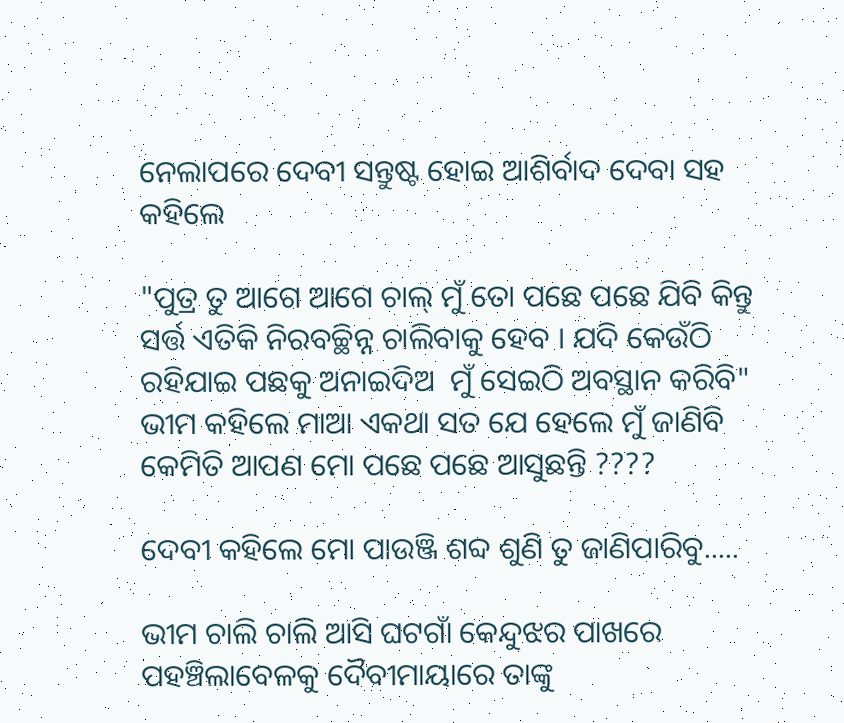ନେଲାପରେ ଦେବୀ ସନ୍ତୁଷ୍ଟ ହୋଇ ଆଶିର୍ବାଦ ଦେବା ସହ କହିଲେ

"ପୁତ୍ର ତୁ ଆଗେ ଆଗେ ଚାଲ୍ ମୁଁ ତୋ ପଛେ ପଛେ ଯିବି କିନ୍ତୁ ସର୍ତ୍ତ ଏତିକି ନିରବଚ୍ଛିନ୍ନ ଚାଲିବାକୁ ହେବ । ଯଦି କେଉଁଠି ରହିଯାଇ ପଛକୁ ଅନାଇଦିଅ  ମୁଁ ସେଇଠି ଅବସ୍ଥାନ କରିବି"
ଭୀମ କହିଲେ ମାଆ ଏକଥା ସତ ଯେ ହେଲେ ମୁଁ ଜାଣିବି କେମିତି ଆପଣ ମୋ ପଛେ ପଛେ ଆସୁଛନ୍ତି ????

ଦେବୀ କହିଲେ ମୋ ପାଉଞ୍ଜି ଶବ୍ଦ ଶୁଣି ତୁ ଜାଣିପାରିବୁ.....

ଭୀମ ଚାଲି ଚାଲି ଆସି ଘଟଗାଁ କେନ୍ଦୁଝର ପାଖରେ ପହଞ୍ଚିଲାବେଳକୁ ଦୈବୀମାୟାରେ ତାଙ୍କୁ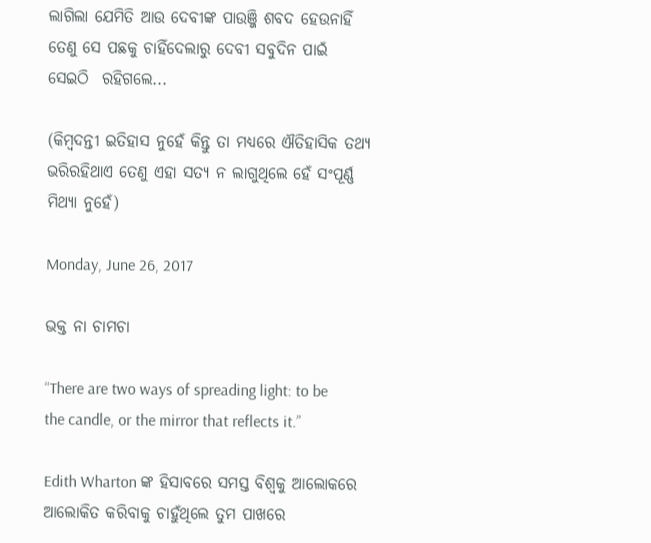ଲାଗିଲା ଯେମିତି ଆଉ ଦେବୀଙ୍କ ପାଉଞ୍ଜି ଶବଦ ହେଉନାହିଁ ତେଣୁ ସେ ପଛକୁ ଚାହିଁଦେଲାରୁ ଦେବୀ ସବୁଦିନ ପାଇଁ ସେଇଠି  ରହିଗଲେ...

(କିମ୍ବଦନ୍ତୀ ଇତିହାସ ନୁହେଁ କିନ୍ତୁ ତା ମଧ୍ୟରେ ଐତିହାସିକ ତଥ୍ୟ ଭରିରହିଥାଏ ତେଣୁ ଏହା ସତ୍ୟ ନ ଲାଗୁଥିଲେ ହେଁ ସଂପୂର୍ଣ୍ଣ ମିଥ୍ୟା ନୁହେଁ)

Monday, June 26, 2017

ଭକ୍ତ ନା ଚାମଚା

“There are two ways of spreading light: to be the candle, or the mirror that reflects it.”

Edith Wharton ଙ୍କ ହିସାବରେ ସମସ୍ତ ବିଶ୍ବକୁ ଆଲୋକରେ ଆଲୋକିତ କରିବାକୁ ଚାହୁଁଥିଲେ ତୁମ ପାଖରେ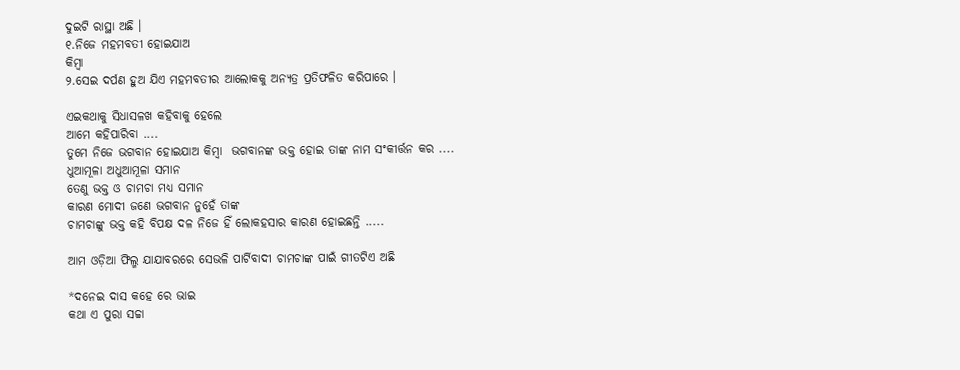ଦୁଇଟି ରାସ୍ଥା ଅଛି ।
୧.ନିଜେ ମହମବତୀ ହୋଇଯାଅ
କିମ୍ବା
୨.ସେଇ ଦର୍ପଣ ହୁଅ ଯିଏ ମହମବତୀର ଆଲୋକକୁ ଅନ୍ୟତ୍ର ପ୍ରତିଫଳିତ କରିପାରେ ।

ଏଇକଥାକୁ ସିଧାସଳଖ କହିବାକୁ ହେଲେ
ଆମେ କହିପାରିବା ....
ତୁମେ ନିଜେ ଭଗବାନ ହୋଇଯାଅ କିମ୍ବା  ଭଗବାନଙ୍କ ଭକ୍ତ ହୋଇ ତାଙ୍କ ନାମ ସଂକୀର୍ତ୍ତନ କର ....
ଧୁଆମୂଳା ଅଧୁଆମୂଳା ସମାନ
ତେଣୁ ଭକ୍ତ ଓ ଚାମଚା ମଧ୍ୟ ସମାନ
କାରଣ ମୋଦୀ ଜଣେ ଭଗବାନ ନୁହେଁ ତାଙ୍କ
ଚାମଚାଙ୍କୁ ଭକ୍ତ କହି ବିପକ୍ଷ ଦଳ ନିଜେ ହିଁ ଲୋକହସାର କାରଣ ହୋଇଛନ୍ତି .....

ଆମ ଓଡ଼ିଆ ଫିଲ୍ମ ଯାଯାବରରେ ସେଭଳି ପାର୍ଟିବାଦୀ ଚାମଚାଙ୍କ ପାଇଁ ଗୀତଟିଏ ଅଛି

*ଦନେଇ ଦାସ କହେ ରେ ଭାଇ
କଥା ଏ ପୁରା ସଚ୍ଚା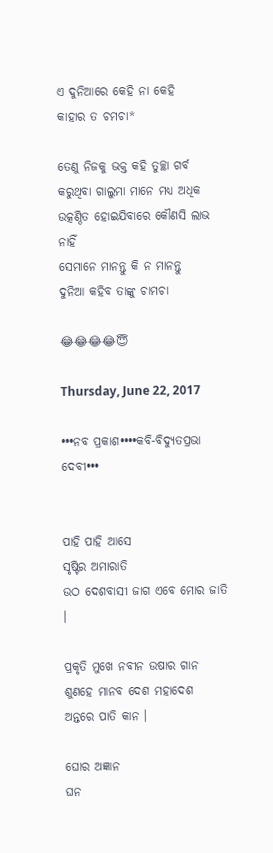ଏ ଦୁନିଆରେ କେହି ନା କେହି
କାହାର ତ ଚମଚା*

ତେଣୁ ନିଜକୁ ଭକ୍ତ କହି ତୁଚ୍ଛା ଗର୍ବ କରୁଥିବା ଗାଲୁମା ମାନେ ମଧ୍ଯ ଅଧିକ ଉତ୍କଣ୍ଠିତ ହୋଇଯିବାରେ କୌଣସି ଲାଭ ନାହିଁ
ସେମାନେ ମାନନ୍ତୁ କି ନ ମାନନ୍ତୁ
ଦୁନିଆ କହିବ ତାଙ୍କୁ ଚାମଚା

😂😂😂😂😇

Thursday, June 22, 2017

•••ନବ ପ୍ରକାଶ••••କବି-ବିଦ୍ୟୁତପ୍ରଭା ଦେବୀ•••


ପାହି ପାହି ଆସେ
ସୃଷ୍ଟିର ଅମାରାତି
ଉଠ ଦେଶବାସୀ ଜାଗ ଏବେ ମୋର ଜାତି ।

ପ୍ରକୃତି ମୁଖେ ନବୀନ ଉଷାର ଗାନ
ଶୁଣହେ ମାନବ ଦେଶ ମହାଦେଶ
ଅନ୍ତରେ ପାତି କାନ ।

ଘୋର ଅଜ୍ଞାନ
ଘନ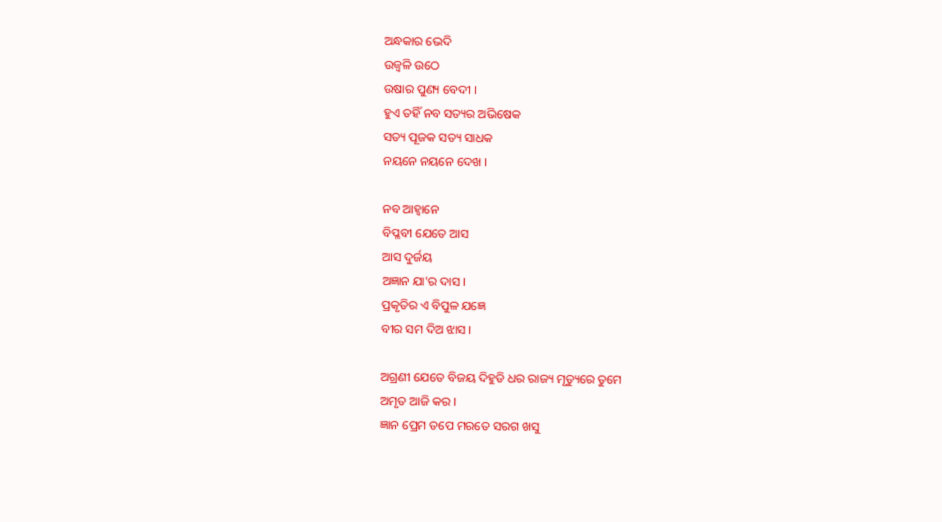ଅନ୍ଧକାର ଭେଦି
ଉଜ୍ବଳି ଉଠେ
ଉଷାର ପୁଣ୍ୟ ବେଦୀ ।
ହୁଏ ତହିଁ ନବ ସତ୍ୟର ଅଭିଷେକ
ସତ୍ୟ ପୂଜକ ସତ୍ୟ ସାଧକ
ନୟନେ ନୟନେ ଦେଖ ।

ନବ ଆହ୍ବାନେ
ବିପ୍ଳବୀ ଯେତେ ଆସ
ଆସ ଦୁର୍ଜୟ
ଅଜ୍ଞାନ ଯା'ର ଦାସ ।
ପ୍ରକୃତିର ଏ ବିପୁଳ ଯଜ୍ଞେ
ବୀର ସମ ଦିଅ ଝାସ ।

ଅଗ୍ରଣୀ ଯେତେ ବିଜୟ ଦିହୁଡି ଧର ରାଜ୍ୟ ମୃତ୍ୟୁରେ ତୁମେ
ଅମୃତ ଆଜି କର ।
ଜ୍ଞାନ ପ୍ରେମ ତପେ ମରତେ ସରଗ ଖସୁ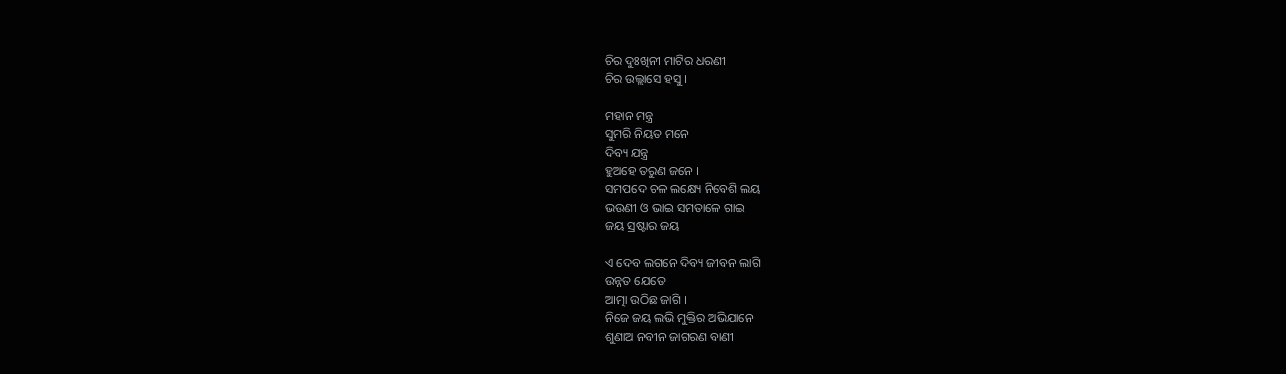ଚିର ଦୁଃଖିନୀ ମାଟିର ଧରଣୀ
ଚିର ଉଲ୍ଲାସେ ହସୁ ।

ମହାନ ମନ୍ତ୍ର
ସୁମରି ନିୟତ ମନେ
ଦିବ୍ୟ ଯନ୍ତ୍ର
ହୁଅହେ ତରୁଣ ଜନେ ।
ସମପଦେ ଚଳ ଲକ୍ଷ୍ୟେ ନିବେଶି ଲୟ
ଭଉଣୀ ଓ ଭାଇ ସମତାଳେ ଗାଇ
ଜୟ ସ୍ରଷ୍ଟାର ଜୟ

ଏ ଦେବ ଲଗନେ ଦିବ୍ୟ ଜୀବନ ଲାଗି
ଉନ୍ନତ ଯେତେ
ଆତ୍ମା ଉଠିଛ ଜାଗି ।
ନିଜେ ଜୟ ଲଭି ମୁକ୍ତିର ଅଭିଯାନେ
ଶୁଣାଅ ନବୀନ ଜାଗରଣ ବାଣୀ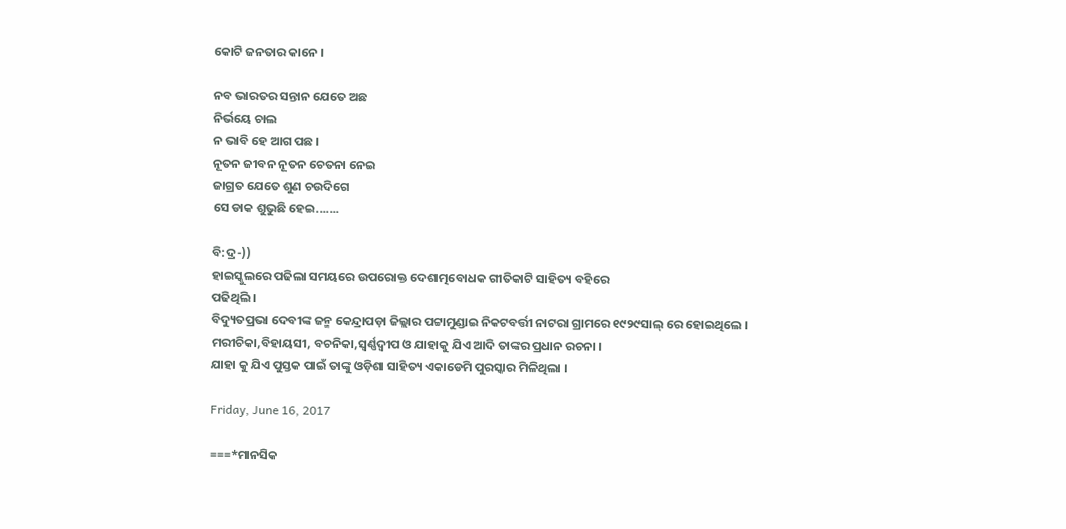କୋଟି ଜନତାର କାନେ ।

ନବ ଭାରତର ସନ୍ତାନ ଯେତେ ଅଛ
ନିର୍ଭୟେ ଚାଲ
ନ ଭାବି ହେ ଆଗ ପଛ ।
ନୂତନ ଜୀବନ ନୂତନ ଚେତନା ନେଇ
ଜାଗ୍ରତ ଯେତେ ଶୁଣ ଚଉଦିଗେ
ସେ ଡାକ ଶୁଭୁଛି ହେଇ.......

ବି:ଦ୍ର-))
ହାଇସ୍କୁଲରେ ପଢିଲା ସମୟରେ ଉପରୋକ୍ତ ଦେଶାତ୍ମବୋଧକ ଗୀତିକାଟି ସାହିତ୍ୟ ବହିରେ
ପଢିଥିଲି ।
ବିଦ୍ୟୁତପ୍ରଭା ଦେବୀଙ୍କ ଜନ୍ମ କେନ୍ଦ୍ରାପଡ଼ା ଜିଲ୍ଲାର ପଟ୍ଟାମୁଣ୍ଡାଇ ନିକଟବର୍ତ୍ତୀ ନାଟରା ଗ୍ରାମରେ ୧୯୨୯ସାଲ୍ ରେ ହୋଇଥିଲେ ।
ମରୀଚିକା,ବିହାୟସୀ, ବଚନିକା,ସ୍ବର୍ଣ୍ଣଦ୍ବୀପ ଓ ଯାହାକୁ ଯିଏ ଆଦି ତାଙ୍କର ପ୍ରଧାନ ରଚନା ।
ଯାହା କୁ ଯିଏ ପୁସ୍ତକ ପାଇଁ ତାଙ୍କୁ ଓଡ଼ିଶା ସାହିତ୍ୟ ଏକାଡେମି ପୁରସ୍କାର ମିଳିଥିଲା ।

Friday, June 16, 2017

===*ମାନସିକ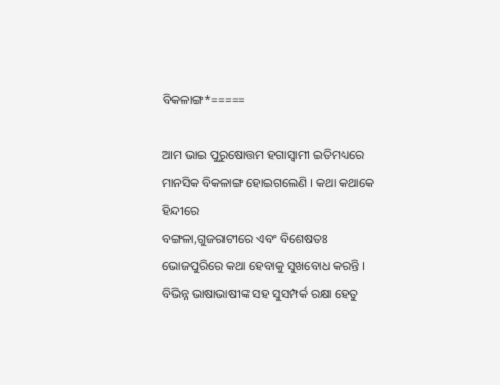ବିକଳାଙ୍ଗ*=====

ଆମ ଭାଇ ପୁରୁଷୋତ୍ତମ ହଗାସ୍ବାମୀ ଇତିମଧ୍ୟରେ ମାନସିକ ବିକଳାଙ୍ଗ ହୋଇଗଲେଣି । କଥା କଥାକେ ହିନ୍ଦୀରେ
ବଙ୍ଗଳା,ଗୁଜରାଟୀରେ ଏବଂ ବିଶେଷତଃ ଭୋଜପୁରିରେ କଥା ହେବାକୁ ସୁଖବୋଧ କରନ୍ତି । ବିଭିନ୍ନ ଭାଷାଭାଷୀଙ୍କ ସହ ସୁସମ୍ପର୍କ ରକ୍ଷା ହେତୁ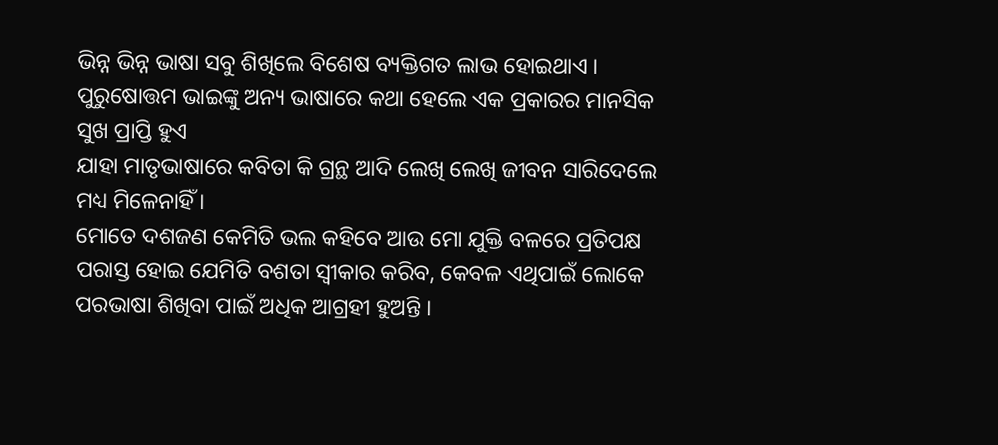ଭିନ୍ନ ଭିନ୍ନ ଭାଷା ସବୁ ଶିଖିଲେ ବିଶେଷ ବ୍ୟକ୍ତିଗତ ଲାଭ ହୋଇଥାଏ ।
ପୁରୁଷୋତ୍ତମ ଭାଇଙ୍କୁ ଅନ୍ୟ ଭାଷାରେ କଥା ହେଲେ ଏକ ପ୍ରକାରର ମାନସିକ ସୁଖ ପ୍ରାପ୍ତି ହୁଏ
ଯାହା ମାତୃଭାଷାରେ କବିତା କି ଗ୍ରନ୍ଥ ଆଦି ଲେଖି ଲେଖି ଜୀବନ ସାରିଦେଲେ ମଧ୍ୟ ମିଳେନାହିଁ ।
ମୋତେ ଦଶଜଣ କେମିତି ଭଲ କହିବେ ଆଉ ମୋ ଯୁକ୍ତି ବଳରେ ପ୍ରତିପକ୍ଷ ପରାସ୍ତ ହୋଇ ଯେମିତି ବଶତା ସ୍ଵୀକାର କରିବ, କେବଳ ଏଥିପାଇଁ ଲୋକେ ପରଭାଷା ଶିଖିବା ପାଇଁ ଅଧିକ ଆଗ୍ରହୀ ହୁଅନ୍ତି ।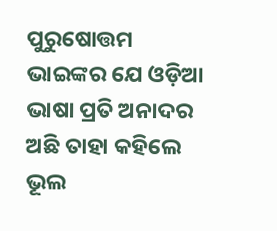ପୁରୁଷୋତ୍ତମ ଭାଇଙ୍କର ଯେ ଓଡ଼ିଆ ଭାଷା ପ୍ରତି ଅନାଦର ଅଛି ତାହା କହିଲେ ଭୂଲ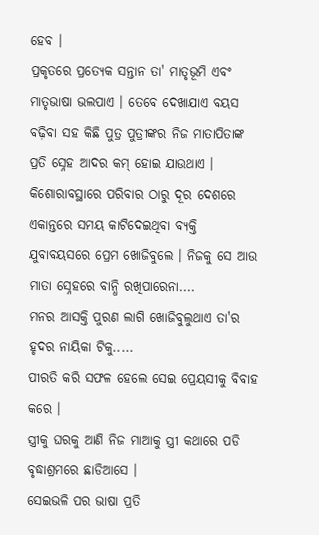ହେବ ।
ପ୍ରକୃତରେ ପ୍ରତ୍ୟେକ ସନ୍ତାନ ତା' ମାତୃଭୂମି ଏବଂ ମାତୃଭାଷା ଭଲପାଏ । ତେବେ ଦେଖାଯାଏ ବୟସ ବଢ଼ିବା ସହ କିଛି ପୁତ୍ର ପୁତ୍ରୀଙ୍କର ନିଜ ମାତାପିତାଙ୍କ ପ୍ରତି ସ୍ନେହ ଆଦର କମ୍ ହୋଇ ଯାଉଥାଏ ।
କିଶୋରାବସ୍ଥାରେ ପରିବାର ଠାରୁ ଦୂର ଦେଶରେ ଏକାନ୍ତରେ ସମୟ କାଟିଦେଇଥିବା ବ୍ୟକ୍ତି ଯୁବାବୟସରେ ପ୍ରେମ ଖୋଜିବୁଲେ । ନିଜକୁ ସେ ଆଉ ମାତା ସ୍ନେହରେ ବାନ୍ଧି ରଖିପାରେନା....
ମନର ଆସକ୍ତି ପୁରଣ ଲାଗି ଖୋଜିବୁଲୁଥାଏ ତା'ର ହୃଦର ନାୟିକା ଟିକୁ.....
ପୀରତି କରି ସଫଳ ହେଲେ ସେଇ ପ୍ରେୟସୀକୁ ବିବାହ କରେ ।
ସ୍ତ୍ରୀକୁ ଘରକୁ ଆଣି ନିଜ ମାଆକୁ ସ୍ତ୍ରୀ କଥାରେ ପଡି ବୃଦ୍ଧାଶ୍ରମରେ ଛାଡିଆସେ ।
ସେଇଭଳି ପର ଭାଷା ପ୍ରତି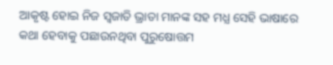ଆକୃଷ୍ଟ ହୋଇ ନିଜ ସ୍ବଜାତି ଭ୍ରାତା ମାନଙ୍କ ସହ ମଧ୍ଯ ସେହି ଭାଷାରେ କଥା ହେବାକୁ ପଛାଉନଥିବା ପୁରୁଷୋତ୍ତମ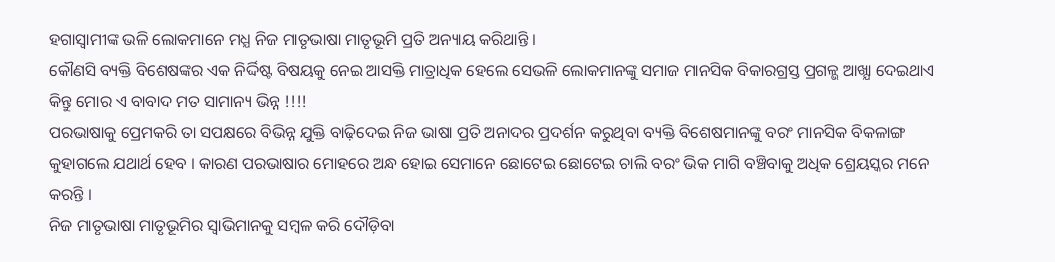ହଗାସ୍ବାମୀଙ୍କ ଭଳି ଲୋକମାନେ ମଧ୍ଯ ନିଜ ମାତୃଭାଷା ମାତୃଭୂମି ପ୍ରତି ଅନ୍ୟାୟ କରିଥାନ୍ତି ।
କୌଣସି ବ୍ୟକ୍ତି ବିଶେଷଙ୍କର ଏକ ନିର୍ଦ୍ଦିଷ୍ଟ ବିଷୟକୁ ନେଇ ଆସକ୍ତି ମାତ୍ରାଧିକ ହେଲେ ସେଭଳି ଲୋକମାନଙ୍କୁ ସମାଜ ମାନସିକ ବିକାରଗ୍ରସ୍ତ ପ୍ରଗଳ୍ଭ ଆଖ୍ଯା ଦେଇଥାଏ କିନ୍ତୁ ମୋର ଏ ବାବାଦ ମତ ସାମାନ୍ୟ ଭିନ୍ନ !!!!
ପରଭାଷାକୁ ପ୍ରେମକରି ତା ସପକ୍ଷରେ ବିଭିନ୍ନ ଯୁକ୍ତି ବାଢ଼ିଦେଇ ନିଜ ଭାଷା ପ୍ରତି ଅନାଦର ପ୍ରଦର୍ଶନ କରୁଥିବା ବ୍ୟକ୍ତି ବିଶେଷମାନଙ୍କୁ ବରଂ ମାନସିକ ବିକଳାଙ୍ଗ କୁହାଗଲେ ଯଥାର୍ଥ ହେବ । କାରଣ ପରଭାଷାର ମୋହରେ ଅନ୍ଧ ହୋଇ ସେମାନେ ଛୋଟେଇ ଛୋଟେଇ ଚାଲି ବରଂ ଭିକ ମାଗି ବଞ୍ଚିବାକୁ ଅଧିକ ଶ୍ରେୟସ୍କର ମନେ କରନ୍ତି ।
ନିଜ ମାତୃଭାଷା ମାତୃଭୂମିର ସ୍ବାଭିମାନକୁ ସମ୍ବଳ କରି ଦୌଡ଼ିବା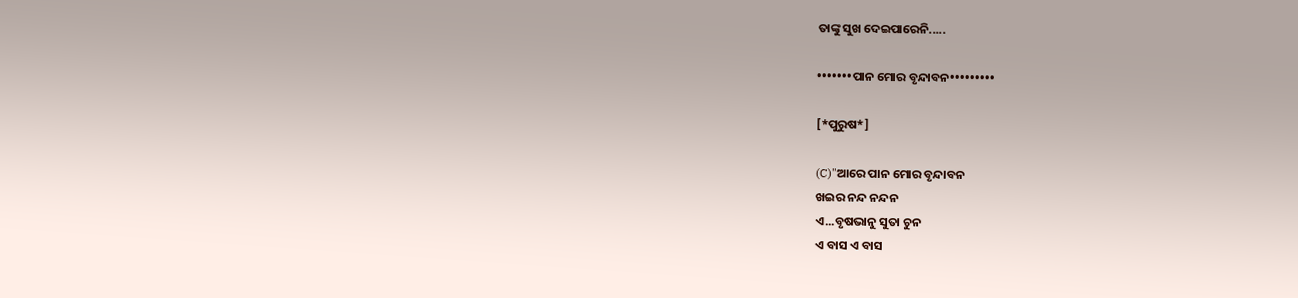ତାଙ୍କୁ ସୁଖ ଦେଇପାରେନି.....

•••••••ପାନ ମୋର ବୃନ୍ଦାବନ•••••••••

[*ପୁରୁଷ*]

(C)"ଆରେ ପାନ ମୋର ବୃନ୍ଦାବନ
ଖଇର ନନ୍ଦ ନନ୍ଦନ
ଏ...ବୃଷଭାନୁ ସୁତା ଚୁନ
ଏ ବାସ ଏ ବାସ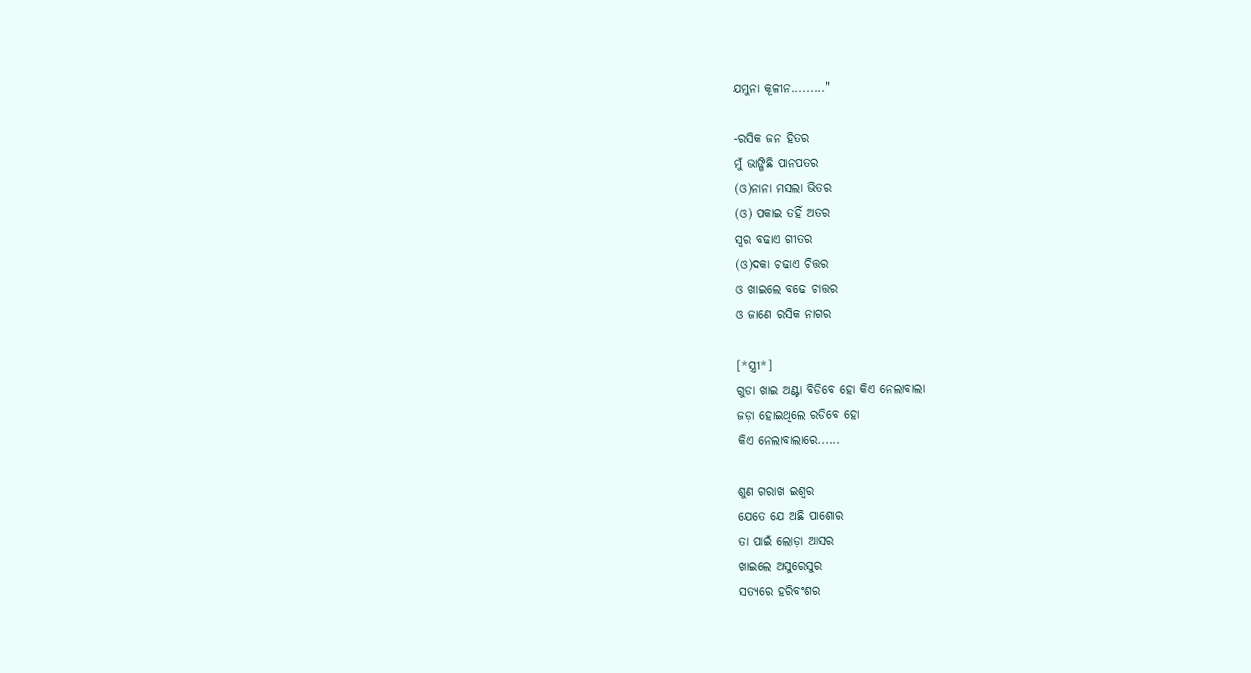ଯମୁନା କୂଳୀନ........."

-ରସିକ ଜନ ହିତର
ମୁଁ ଭାଙ୍ଗିଛି ପାନପତର
(ଓ)ନାନା ମସଲା ଭିତର
(ଓ) ପକାଇ ତହିଁ ଅତର
ସ୍ବର ବଢାଏ ଗୀତର
(ଓ)ଦକା ଚଢାଏ ଚିତ୍ତର
ଓ ଖାଇଲେ ବଢେ ଚାତ୍ତର
ଓ ଜାଣେ ରସିକ ନାଗର

[*ସ୍ତ୍ରୀ*]
ଗୁଡା ଖାଇ ଅଣ୍ଟା ବିଡିବେ ହୋ କିଏ ନେଲାବାଲା
ଜଡ଼ା ହୋଇଥିଲେ ରଡିବେ ହୋ
କିଏ ନେଲାବାଲାରେ......

ଶୁଣ ଗରାଖ ଇଶ୍ବର
ଯେତେ ଯେ ଅଛି ପାଶୋର
ତା ପାଇଁ ଲୋଡ଼ା ଆସର
ଖାଇଲେ ଅସୁରେସୁର
ସତ୍ୟରେ ହରିବଂଶର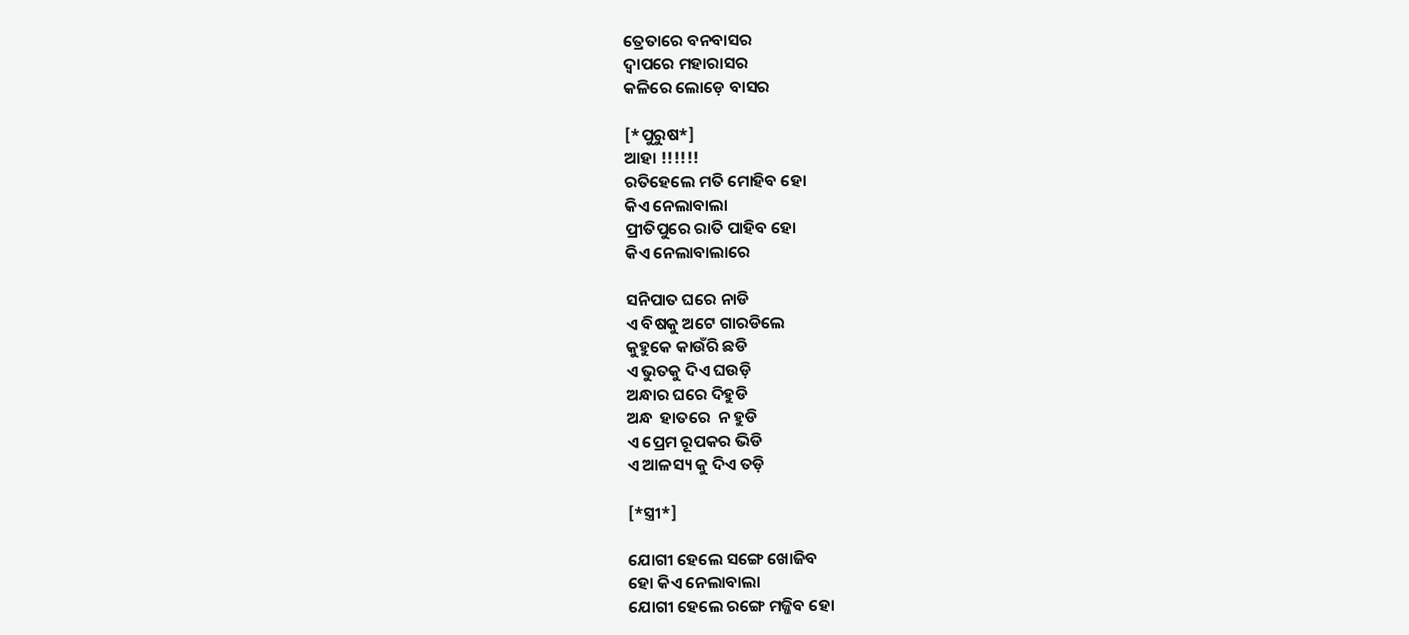ତ୍ରେତାରେ ବନବାସର
ଦ୍ବାପରେ ମହାରାସର
କଳିରେ ଲୋଡ଼େ ବାସର

[*ପୁରୁଷ*]
ଆହା !!!!!!
ରତିହେଲେ ମତି ମୋହିବ ହୋ
କିଏ ନେଲାବାଲା
ପ୍ରୀତିପୁରେ ରାତି ପାହିବ ହୋ
କିଏ ନେଲାବାଲାରେ

ସନିପାତ ଘରେ ନାଡି
ଏ ବିଷକୁ ଅଟେ ଗାରଡିଲେ
କୁହୁକେ କାଉଁରି ଛଡି
ଏ ଭୁତକୁ ଦିଏ ଘଉଡ଼ି
ଅନ୍ଧାର ଘରେ ଦିହୁଡି
ଅନ୍ଧ  ହାତରେ  ନ ହୁଡି
ଏ ପ୍ରେମ ରୂପକର ଭିଡି
ଏ ଆଳସ୍ୟ କୁ ଦିଏ ତଡ଼ି

[*ସ୍ତ୍ରୀ*]

ଯୋଗୀ ହେଲେ ସଙ୍ଗେ ଖୋଜିବ
ହୋ କିଏ ନେଲାବାଲା
ଯୋଗୀ ହେଲେ ରଙ୍ଗେ ମଜ୍ଜିବ ହୋ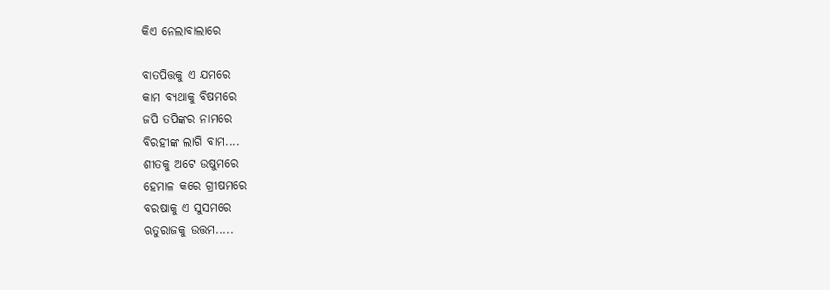କିଏ ନେଲାବାଲାରେ

ବାତପିତ୍ତକୁ ଏ ଯମରେ
କାମ ବ୍ୟଥାକୁ ବିଷମରେ
ଜପି ତପିଙ୍କର ନାମରେ
ବିରହୀଙ୍କ ଲାଗି ବାମ....
ଶୀତକୁ ଅଟେ ଉଷୁମରେ
ହେମାଳ କରେ ଗ୍ରୀଷମରେ
ବରଷାକୁ ଏ ସୁସମରେ
ଋତୁରାଜକୁ ଉତ୍ତମ.....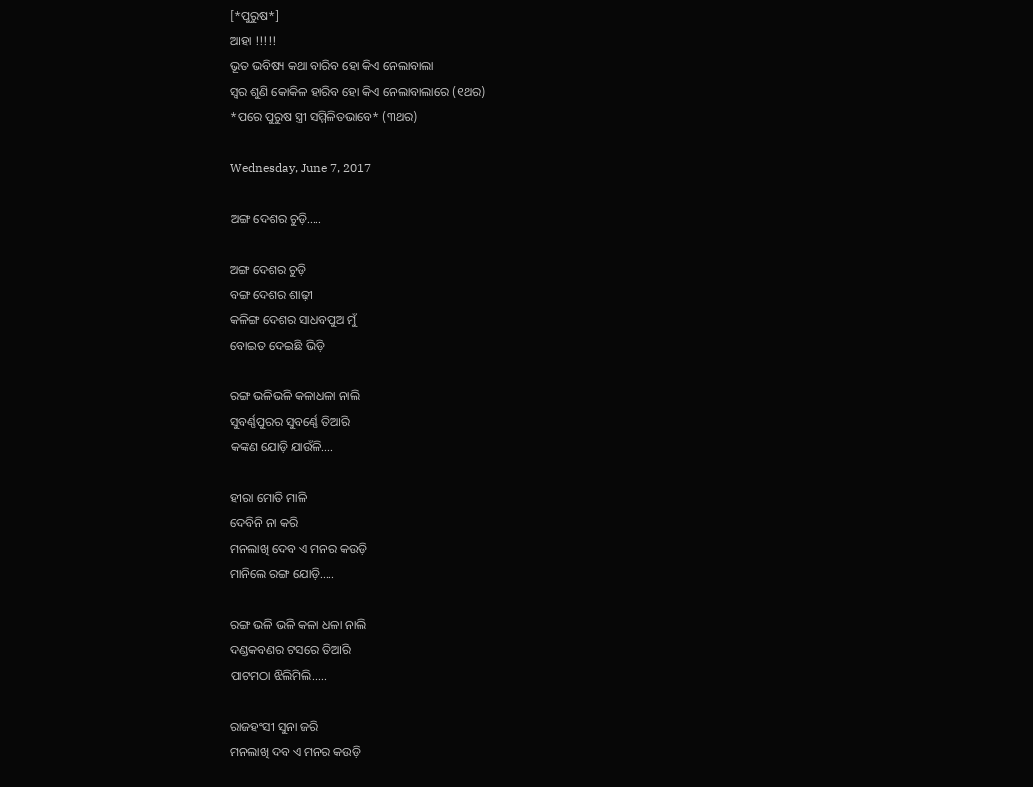[*ପୁରୁଷ*]
ଆହା !!!!!
ଭୂତ ଭବିଷ୍ୟ କଥା ବାରିବ ହୋ କିଏ ନେଲାବାଲା
ସ୍ବର ଶୁଣି କୋକିଳ ହାରିବ ହୋ କିଏ ନେଲାବାଲାରେ (୧ଥର)
*ପରେ ପୁରୁଷ ସ୍ତ୍ରୀ ସମ୍ମିଳିତଭାବେ* (୩ଥର)

Wednesday, June 7, 2017

ଅଙ୍ଗ ଦେଶର ଚୁଡ଼ି.....

ଅଙ୍ଗ ଦେଶର ଚୁଡ଼ି
ବଙ୍ଗ ଦେଶର ଶାଢ଼ୀ
କଳିଙ୍ଗ ଦେଶର ସାଧବପୁଅ ମୁଁ
ବୋଇତ ଦେଇଛି ଭିଡ଼ି

ରଙ୍ଗ ଭଳିଭଳି କଳାଧଳା ନାଲି
ସୁବର୍ଣ୍ଣପୁରର ସୁବର୍ଣ୍ଣେ ତିଆରି
କଙ୍କଣ ଯୋଡ଼ି ଯାଉଁଳି....

ହୀରା ମୋତି ମାଳି
ଦେବିନି ନା କରି
ମନଲାଖି ଦେବ ଏ ମନର କଉଡ଼ି
ମାନିଲେ ରଙ୍ଗ ଯୋଡ଼ି.....

ରଙ୍ଗ ଭଳି ଭଳି କଳା ଧଳା ନାଲି
ଦଣ୍ଡକବଣର ଟସରେ ତିଆରି
ପାଟମଠା ଝିଲିମିଲି.....

ରାଜହଂସୀ ସୁନା ଜରି
ମନଲାଖି ଦବ ଏ ମନର କଉଡ଼ି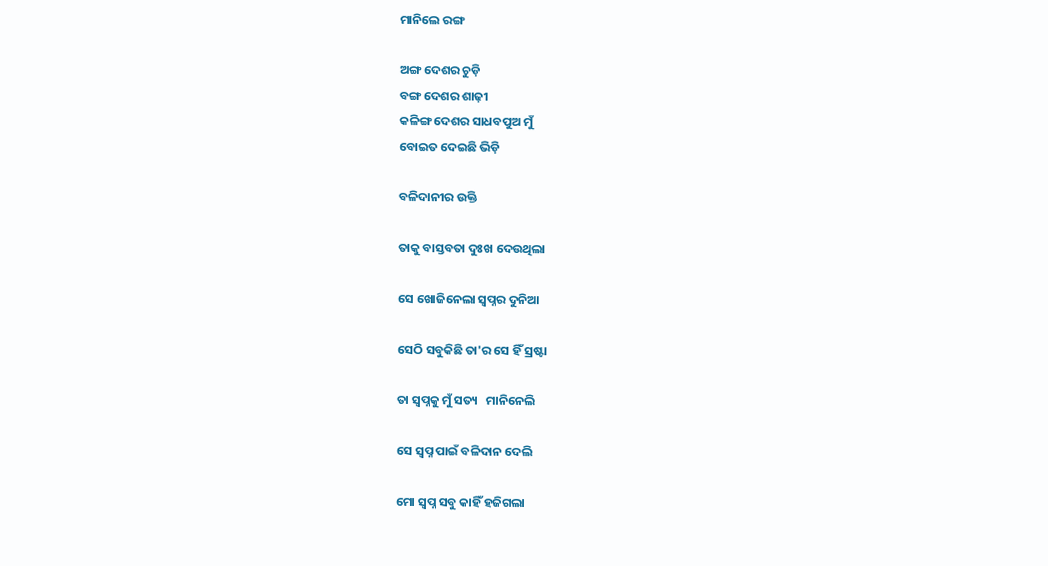ମାନିଲେ ରଙ୍ଗ

ଅଙ୍ଗ ଦେଶର ଚୁଡ଼ି
ବଙ୍ଗ ଦେଶର ଶାଢ଼ୀ
କଳିଙ୍ଗ ଦେଶର ସାଧବପୁଅ ମୁଁ
ବୋଇତ ଦେଇଛି ଭିଡ଼ି

ବଳିଦାନୀର ଉକ୍ତି

ତାକୁ ବାସ୍ତବତା ଦୁଃଖ ଦେଉଥିଲା

ସେ ଖୋଜିନେଲା ସ୍ବପ୍ନର ଦୁନିଆ

ସେଠି ସବୁକିଛି ତା'ର ସେ ହିଁ ସ୍ରଷ୍ଟା

ତା ସ୍ଵପ୍ନକୁ ମୁଁ ସତ୍ୟ   ମାନିନେଲି

ସେ ସ୍ବପ୍ନ ପାଇଁ ବଳିଦାନ ଦେଲି

ମୋ ସ୍ଵପ୍ନ ସବୁ କାହିଁ ହଜିଗଲା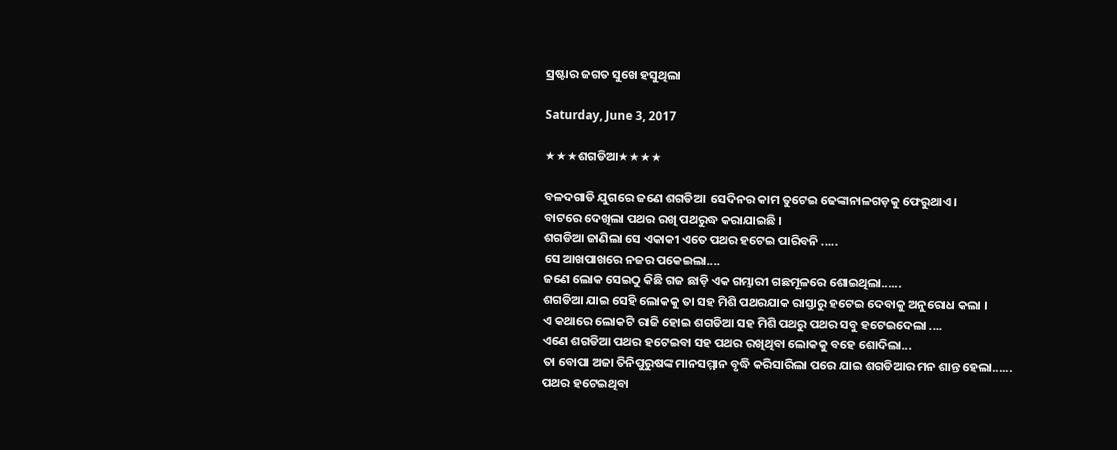ସ୍ରଷ୍ଟାର ଜଗତ ସୁଖେ ହସୁଥିଲା

Saturday, June 3, 2017

★★★ଶଗଡିଆ★★★★

ବଳଦଗାଡି ଯୁଗରେ ଜଣେ ଶଗଡିଆ  ସେଦିନର କାମ ତୁଟେଇ ଢେଙ୍କାନାଳଗଡ଼କୁ ଫେରୁଥାଏ ।
ବାଟରେ ଦେଖିଲା ପଥର ରଖି ପଥରୁଦ୍ଧ କରାଯାଇଛି ।
ଶଗଡିଆ ଜାଣିଲା ସେ ଏକାକୀ ଏତେ ପଥର ହଟେଇ ପାରିବନି .....
ସେ ଆଖପାଖରେ ନଜର ପକେଇଲା....
ଜଣେ ଲୋକ ସେଇଠୁ କିଛି ଗଜ ଛାଡ଼ି ଏକ ଗମ୍ଭାରୀ ଗଛମୂଳରେ ଶୋଇଥିଲା......
ଶଗଡିଆ ଯାଇ ସେହି ଲୋକକୁ ତା ସହ ମିଶି ପଥରଯାକ ରାସ୍ତାରୁ ହଟେଇ ଦେବାକୁ ଅନୁରୋଧ କଲା ।
ଏ କଥାରେ ଲୋକଟି ରାଜି ହୋଇ ଶଗଡିଆ ସହ ମିଶି ପଥରୁ ପଥର ସବୁ ହଟେଇଦେଲା ....
ଏଣେ ଶଗଡିଆ ପଥର ହଟେଇବା ସହ ପଥର ରଖିଥିବା ଲୋକକୁ ବହେ ଶୋଦିଲା...
ତା ବୋପା ଅଜା ତିନିପୁରୁଷଙ୍କ ମାନସମ୍ମାନ ବୃଦ୍ଧି କରିସାରିଲା ପରେ ଯାଇ ଶଗଡିଆର ମନ ଶାନ୍ତ ହେଲା......
ପଥର ହଟେଇଥିବା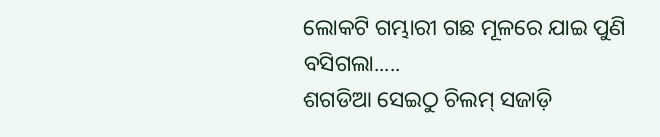ଲୋକଟି ଗମ୍ଭାରୀ ଗଛ ମୂଳରେ ଯାଇ ପୁଣି ବସିଗଲା.....
ଶଗଡିଆ ସେଇଠୁ ଚିଲମ୍ ସଜାଡ଼ି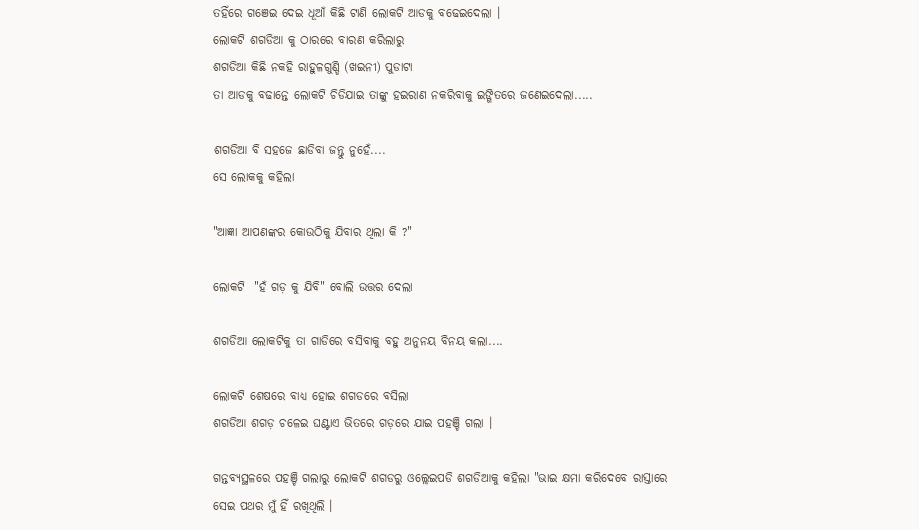ତହିଁରେ ଗଞେଇ ଦେଇ ଧୂଆଁ କିଛି ଟାଣି ଲୋକଟି ଆଡକୁ ବଢେଇଦେଲା ।
ଲୋକଟି ଶଗଡିଆ କୁ ଠାରରେ ବାରଣ କରିଲାରୁ
ଶଗଡିଆ କିଛି ନକହି ରାହୁଳଗୁଣ୍ଡି (ଖଇନୀ) ପୁଡାଟା
ତା ଆଡକୁ ବଢାନ୍ତେ ଲୋକଟି ଚିଡିଯାଇ ତାଙ୍କୁ ହଇରାଣ ନକରିବାକୁ ଇଙ୍ଗିତରେ ଜଣେଇଦେଲା.....

ଶଗଡିଆ ବି ସହଜେ ଛାଡିବା ଜନ୍ତୁ ନୁହେଁ....
ସେ ଲୋକକୁ କହିଲା

"ଆଜ୍ଞା ଆପଣଙ୍କର କୋଉଠିକୁ ଯିବାର ଥିଲା କି ?"

ଲୋକଟି  "ହଁ ଗଡ଼ କୁ ଯିବି" ବୋଲି ଉତ୍ତର ଦେଲା

ଶଗଡିଆ ଲୋକଟିକୁ ତା ଗାଡିରେ ବସିବାକୁ ବହୁ ଅନୁନୟ ବିନୟ କଲା....

ଲୋକଟି ଶେଷରେ ବାଧ୍ଯ ହୋଇ ଶଗଡରେ ବସିଲା
ଶଗଡିଆ ଶଗଡ଼ ଚଳେଇ ଘଣ୍ଟାଏ ଭିତରେ ଗଡ଼ରେ ଯାଇ ପହଞ୍ଚି ଗଲା ।

ଗନ୍ତବ୍ଯସ୍ଥଳରେ ପହଞ୍ଚି ଗଲାରୁ ଲୋକଟି ଶଗଡରୁ ଓଲ୍ଲେଇପଡି ଶଗଡିଆକୁ କହିଲା "ଭାଇ କ୍ଷମା କରିଦେବେ ରାସ୍ତାରେ ସେଇ ପଥର ମୁଁ ହିଁ ରଖିଥିଲି ।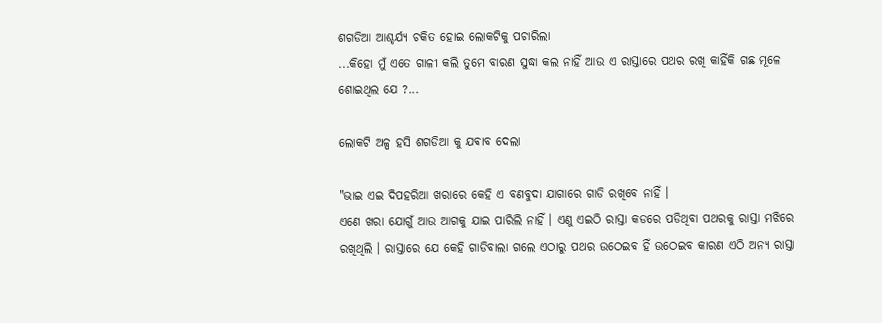ଶଗଡିଆ ଆଶ୍ଚର୍ଯ୍ୟ ଚକିତ ହୋଇ ଲୋକଟିକୁ ପଚାରିଲା
...କିହୋ ମୁଁ ଏତେ ଗାଳୀ କଲି ତୁମେ ବାରଣ ସୁଦ୍ଧା କଲ ନାହିଁ ଆଉ ଏ ରାସ୍ତାରେ ପଥର ରଖି କାହିଁକି ଗଛ ମୂଳେ ଶୋଇଥିଲ ଯେ ?...

ଲୋକଟି ଅଳ୍ପ ହସି ଶଗଡିଆ କୁ ଯଵାବ ଦେଲା

"ଭାଇ ଏଇ ଦିପହରିଆ ଖରାରେ କେହି ଏ ବଣବୁଦା ଯାଗାରେ ଗାଡି ରଖିବେ ନାହିଁ ।
ଏଣେ ଖରା ଯୋଗୁଁ ଆଉ ଆଗକୁ ଯାଇ ପାରିଲି ନାହିଁ । ଏଣୁ ଏଇଠି ରାସ୍ତା କଡରେ ପଡିଥିବା ପଥରକୁ ରାସ୍ତା ମଝିରେ ରଖିଥିଲି । ରାସ୍ତାରେ ଯେ କେହି ଗାଡିବାଲା ଗଲେ ଏଠାରୁ ପଥର ଉଠେଇବ ହିଁ ଉଠେଇବ କାରଣ ଏଠି ଅନ୍ଯ ରାସ୍ତା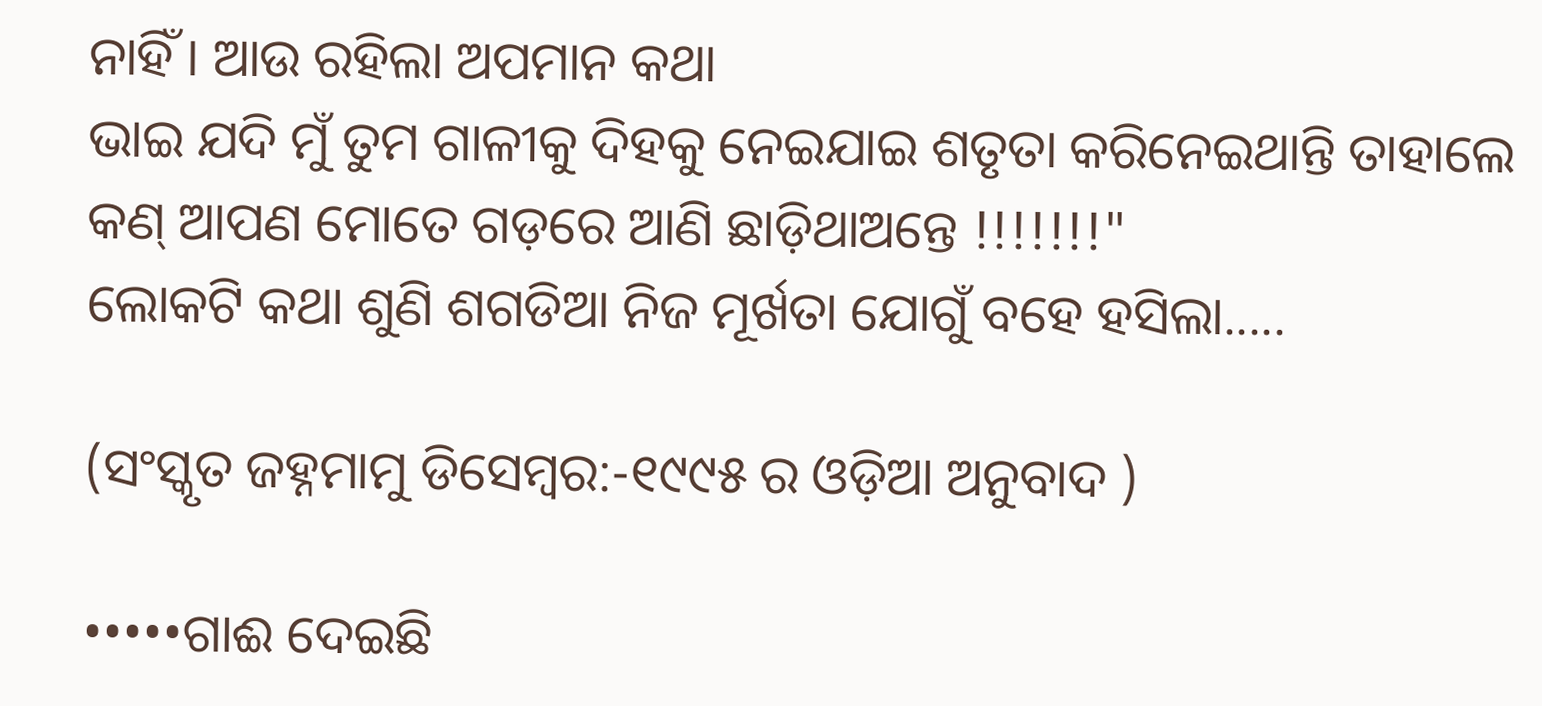ନାହିଁ । ଆଉ ରହିଲା ଅପମାନ କଥା
ଭାଇ ଯଦି ମୁଁ ତୁମ ଗାଳୀକୁ ଦିହକୁ ନେଇଯାଇ ଶତୃତା କରିନେଇଥାନ୍ତି ତାହାଲେ କଣ୍ ଆପଣ ମୋତେ ଗଡ଼ରେ ଆଣି ଛାଡ଼ିଥାଅନ୍ତେ !!!!!!!"
ଲୋକଟି କଥା ଶୁଣି ଶଗଡିଆ ନିଜ ମୂର୍ଖତା ଯୋଗୁଁ ବହେ ହସିଲା.....

(ସଂସ୍କୃତ ଜହ୍ନମାମୁ ଡିସେମ୍ବର:-୧୯୯୫ ର ଓଡ଼ିଆ ଅନୁବାଦ )

•••••ଗାଈ ଦେଇଛି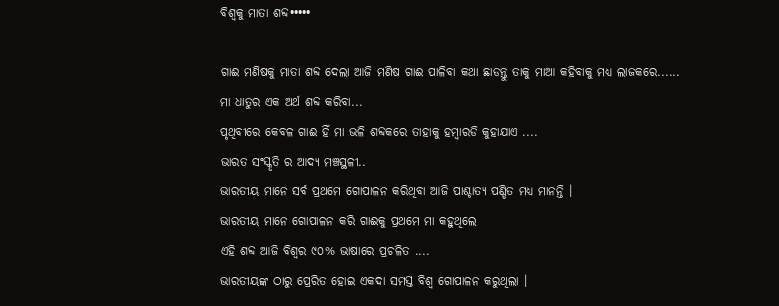ବିଶ୍ବକୁ ମାତା ଶବ୍ଦ•••••

ଗାଈ ମଣିଷକୁ ମାତା ଶବ୍ଦ ଦେଲା ଆଜି ମଣିଷ ଗାଈ ପାଳିବା କଥା ଛାଡନ୍ତୁ ତାକୁ ମାଆ କହିବାକୁ ମଧ୍ଯ ଲାଜକରେ......
ମା ଧାତୁର ଏକ ଅର୍ଥ ଶବ୍ଦ କରିବା...
ପୃଥିବୀରେ କେବଳ ଗାଈ ହିଁ ମା ଭଳି ଶବ୍ଦକରେ ତାହାକୁ ହମ୍ବାରଡି କୁହାଯାଏ ....
ଭାରତ ସଂସ୍କୃତି ର ଆଦ୍ଯ ମଞ୍ଚସ୍ଥଳୀ..
ଭାରତୀୟ ମାନେ ସର୍ବ ପ୍ରଥମେ ଗୋପାଳନ କରିଥିବା ଆଜି ପାଶ୍ଚାତ୍ୟ ପଣ୍ଡିତ ମଧ୍ଯ ମାନନ୍ତି ।
ଭାରତୀୟ ମାନେ ଗୋପାଳନ କରି ଗାଈକୁ ପ୍ରଥମେ ମା କହୁଥିଲେ
ଏହି ଶବ୍ଦ ଆଜି ବିଶ୍ବର ୯୦% ଭାଷାରେ ପ୍ରଚଳିତ ....
ଭାରତୀୟଙ୍କ ଠାରୁ ପ୍ରେରିତ ହୋଇ ଏକଦା ସମସ୍ତ ବିଶ୍ବ ଗୋପାଳନ କରୁଥିଲା ।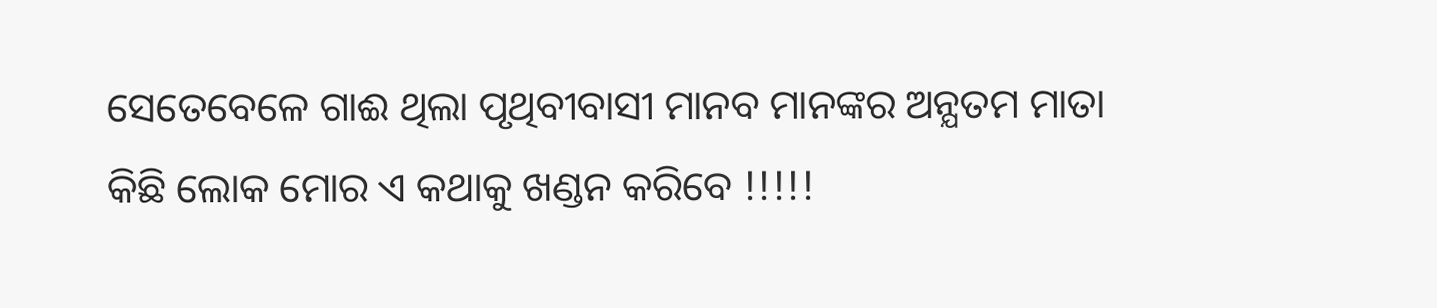ସେତେବେଳେ ଗାଈ ଥିଲା ପୃଥିବୀବାସୀ ମାନବ ମାନଙ୍କର ଅନ୍ଯତମ ମାତା
କିଛି ଲୋକ ମୋର ଏ କଥାକୁ ଖଣ୍ଡନ କରିବେ !!!!!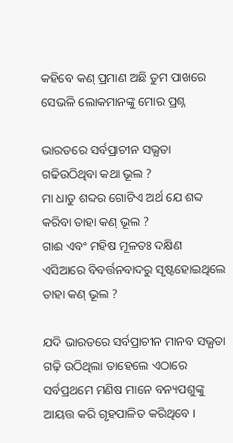କହିବେ କଣ୍ ପ୍ରମାଣ ଅଛି ତୁମ ପାଖରେ
ସେଭଳି ଲୋକମାନଙ୍କୁ ମୋର ପ୍ରଶ୍ନ

ଭାରତରେ ସର୍ବପ୍ରାଚୀନ ସଭ୍ଯତା ଗଢିଉଠିଥିବା କଥା ଭୂଲ ?
ମା ଧାତୁ ଶବ୍ଦର ଗୋଟିଏ ଅର୍ଥ ଯେ ଶବ୍ଦ କରିବା ତାହା କଣ୍ ଭୂଲ ?
ଗାଈ ଏବଂ ମହିଷ ମୂଳତଃ ଦକ୍ଷିଣ ଏସିଆରେ ବିବର୍ତ୍ତନବାଦରୁ ସୃଷ୍ଟହୋଇଥିଲେ ତାହା କଣ୍ ଭୂଲ ?

ଯଦି ଭାରତରେ ସର୍ବପ୍ରାଚୀନ ମାନବ ସଭ୍ଯତା ଗଢ଼ି ଉଠିଥିଲା ତାହେଲେ ଏଠାରେ ସର୍ବପ୍ରଥମେ ମଣିଷ ମାନେ ବନ୍ୟପଶୁଙ୍କୁ ଆୟତ୍ତ କରି ଗୃହପାଳିତ କରିଥିବେ ।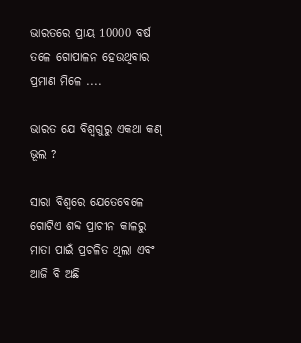ଭାରତରେ ପ୍ରାୟ 10000 ବର୍ଷ ତଳେ ଗୋପାଳନ ହେଉଥିବାର  ପ୍ରମାଣ ମିଳେ ....

ଭାରତ ଯେ ବିଶ୍ବଗୁରୁ ଏକଥା କଣ୍ ଭୂଲ ?

ସାରା ବିଶ୍ବରେ ଯେତେବେଳେ ଗୋଟିଏ ଶବ୍ଦ ପ୍ରାଚୀନ କାଳରୁ ମାତା ପାଇଁ ପ୍ରଚଳିତ ଥିଲା ଏବଂ ଆଜି ବି ଅଛି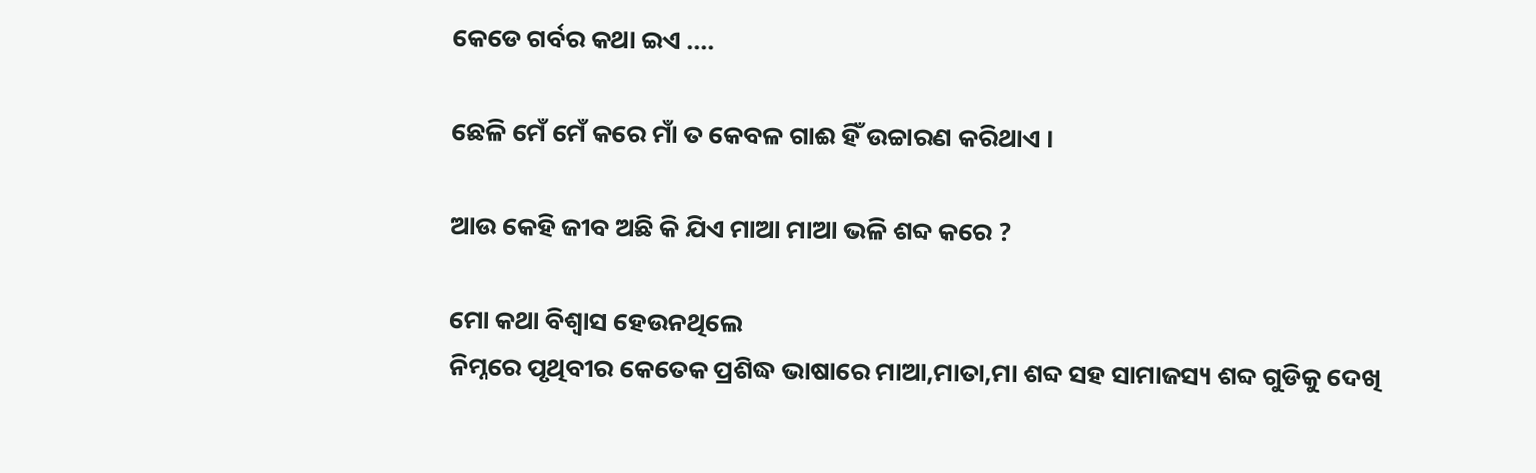କେଡେ ଗର୍ବର କଥା ଇଏ ....

ଛେଳି ମେଁ ମେଁ କରେ ମାଁ ତ କେବଳ ଗାଈ ହିଁ ଉଚ୍ଚାରଣ କରିଥାଏ ।

ଆଉ କେହି ଜୀବ ଅଛି କି ଯିଏ ମାଆ ମାଆ ଭଳି ଶବ୍ଦ କରେ ?

ମୋ କଥା ବିଶ୍ବାସ ହେଉନଥିଲେ
ନିମ୍ନରେ ପୃଥିବୀର କେତେକ ପ୍ରଶିଦ୍ଧ ଭାଷାରେ ମାଆ,ମାତା,ମା ଶବ୍ଦ ସହ ସାମାଜସ୍ୟ ଶବ୍ଦ ଗୁଡିକୁ ଦେଖି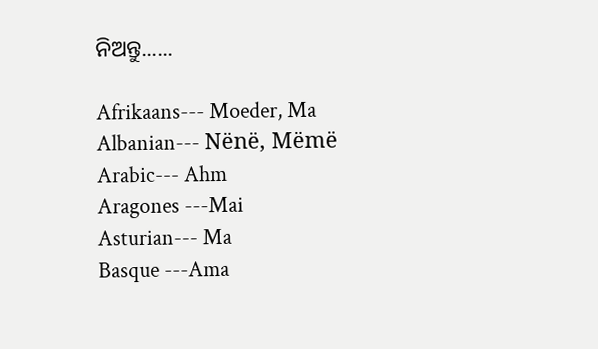ନିଅନ୍ତୁ......

Afrikaans--- Moeder, Ma
Albanian--- Nënë, Mëmë
Arabic--- Ahm
Aragones ---Mai
Asturian--- Ma
Basque ---Ama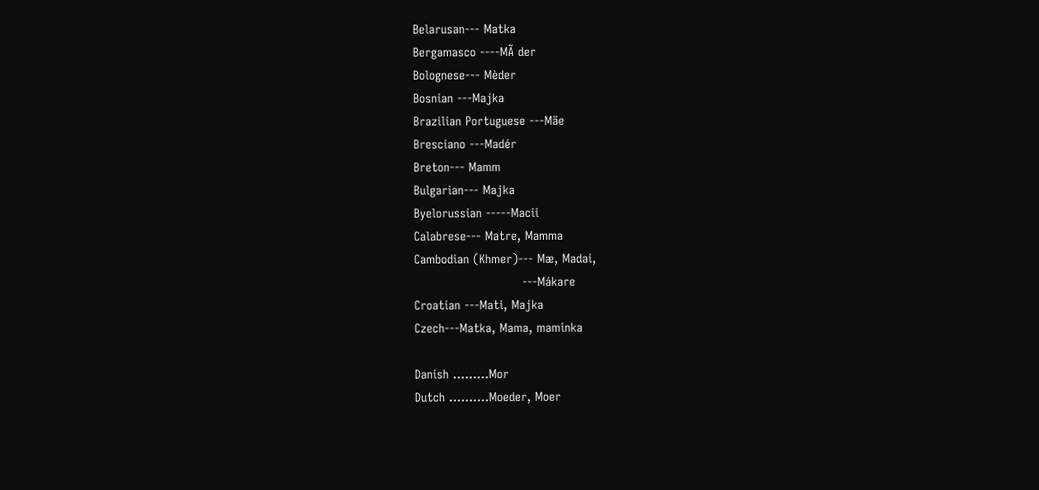Belarusan--- Matka
Bergamasco ----MÃ der
Bolognese--- Mèder
Bosnian ---Majka
Brazilian Portuguese ---Mäe
Bresciano ---Madér
Breton--- Mamm
Bulgarian--- Majka
Byelorussian -----Macii
Calabrese--- Matre, Mamma
Cambodian (Khmer)--- Mæ, Madai,
                           ---Mákare
Croatian ---Mati, Majka
Czech---Matka, Mama, maminka

Danish .........Mor
Dutch ..........Moeder, Moer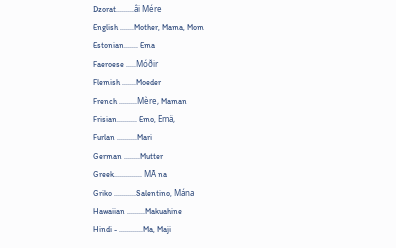Dzorat.........âi Mére
English .......Mother, Mama, Mom
Estonian....... Ema
Faeroese .....Móðir
Flemish .......Moeder
French .........Mère, Maman
Frisian.......... Emo, Emä,
Furlan ..........Mari
German ........Mutter
Greek.............. MÃ na
Griko ...........Salentino, Mána
Hawaiian .........Makuahine
Hindi - ............Ma, Maji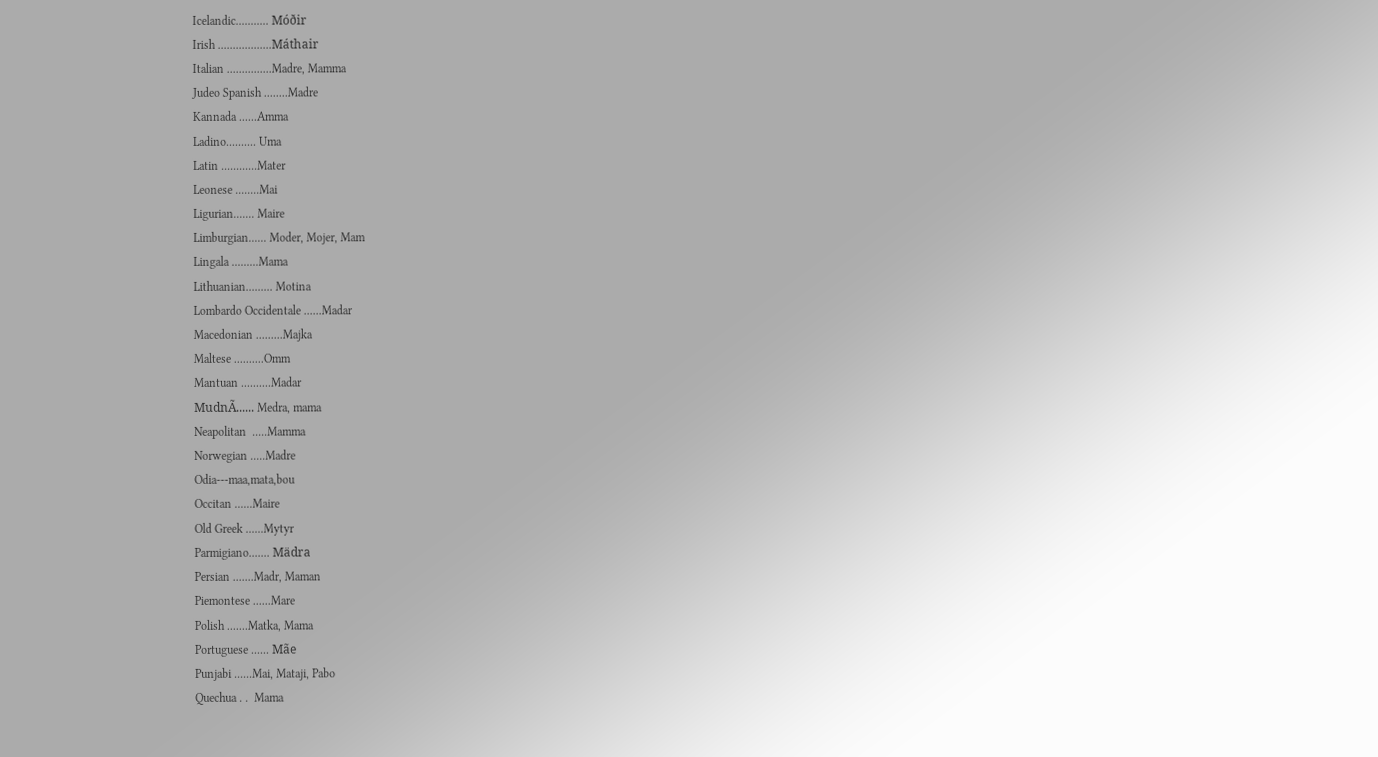Icelandic........... Móðir
Irish ..................Máthair
Italian ...............Madre, Mamma
Judeo Spanish ........Madre
Kannada ......Amma
Ladino.......... Uma
Latin ............Mater
Leonese ........Mai
Ligurian....... Maire
Limburgian...... Moder, Mojer, Mam
Lingala .........Mama
Lithuanian......... Motina
Lombardo Occidentale ......Madar
Macedonian .........Majka
Maltese ..........Omm
Mantuan ..........Madar
MudnÃ...... Medra, mama
Neapolitan  .....Mamma
Norwegian .....Madre
Odia---maa,mata,bou
Occitan ......Maire
Old Greek ......Mytyr
Parmigiano....... Mädra
Persian .......Madr, Maman
Piemontese ......Mare
Polish .......Matka, Mama
Portuguese ...... Mãe
Punjabi ......Mai, Mataji, Pabo
Quechua . .  Mama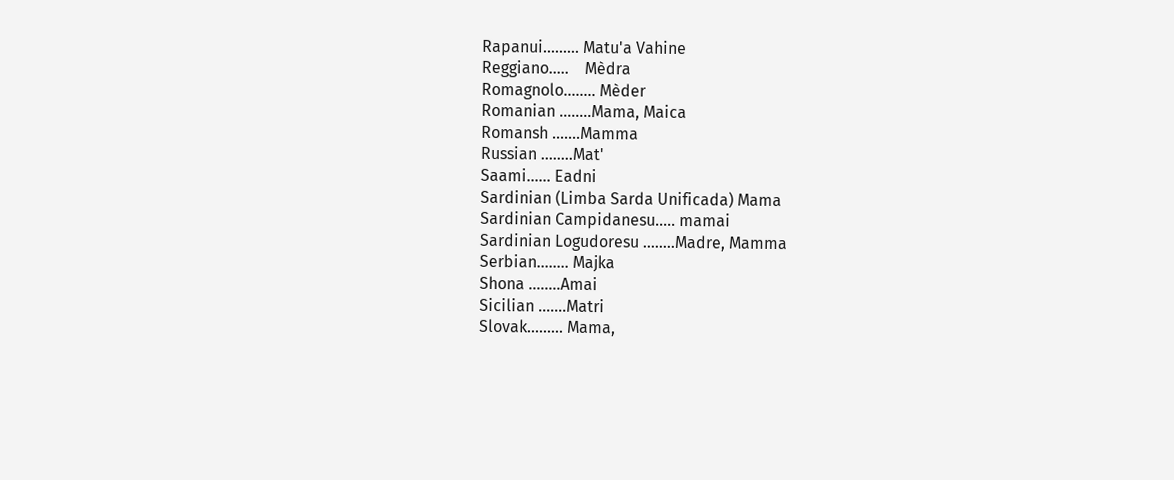Rapanui......... Matu'a Vahine
Reggiano.....    Mèdra
Romagnolo........ Mèder
Romanian ........Mama, Maica
Romansh .......Mamma
Russian ........Mat'
Saami...... Eadni
Sardinian (Limba Sarda Unificada) Mama
Sardinian Campidanesu..... mamai
Sardinian Logudoresu ........Madre, Mamma
Serbian........ Majka
Shona ........Amai
Sicilian .......Matri
Slovak......... Mama,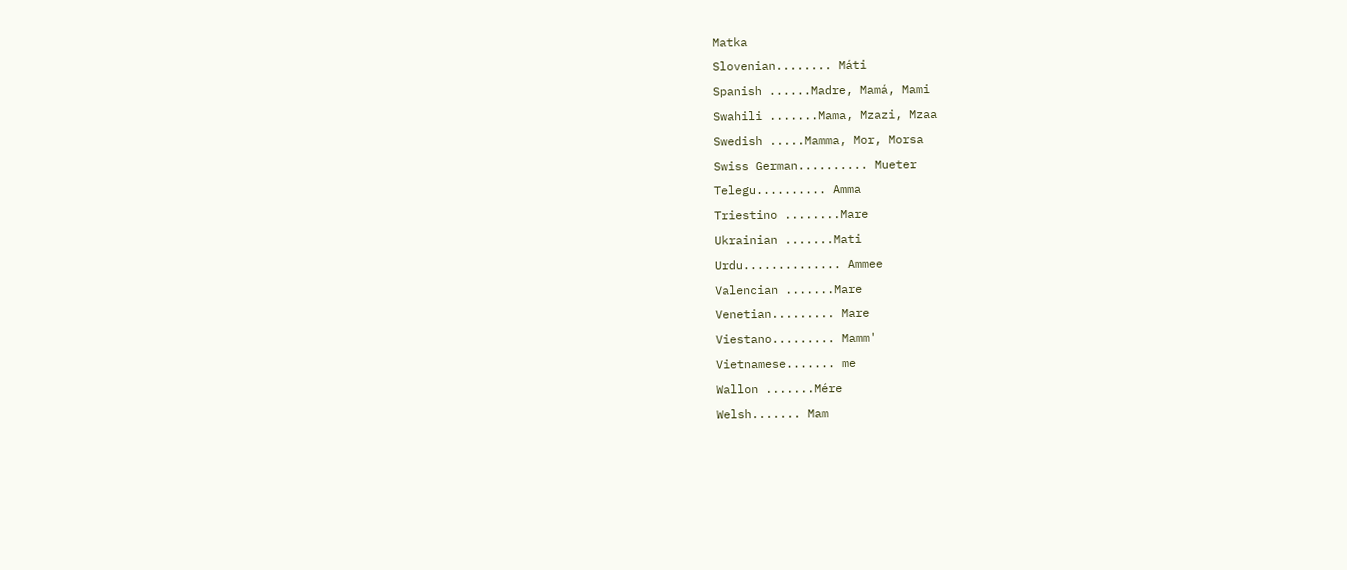Matka
Slovenian........ Máti
Spanish ......Madre, Mamá, Mami
Swahili .......Mama, Mzazi, Mzaa
Swedish .....Mamma, Mor, Morsa
Swiss German.......... Mueter
Telegu.......... Amma
Triestino ........Mare
Ukrainian .......Mati
Urdu.............. Ammee
Valencian .......Mare
Venetian......... Mare
Viestano......... Mamm'
Vietnamese....... me
Wallon .......Mére
Welsh....... Mam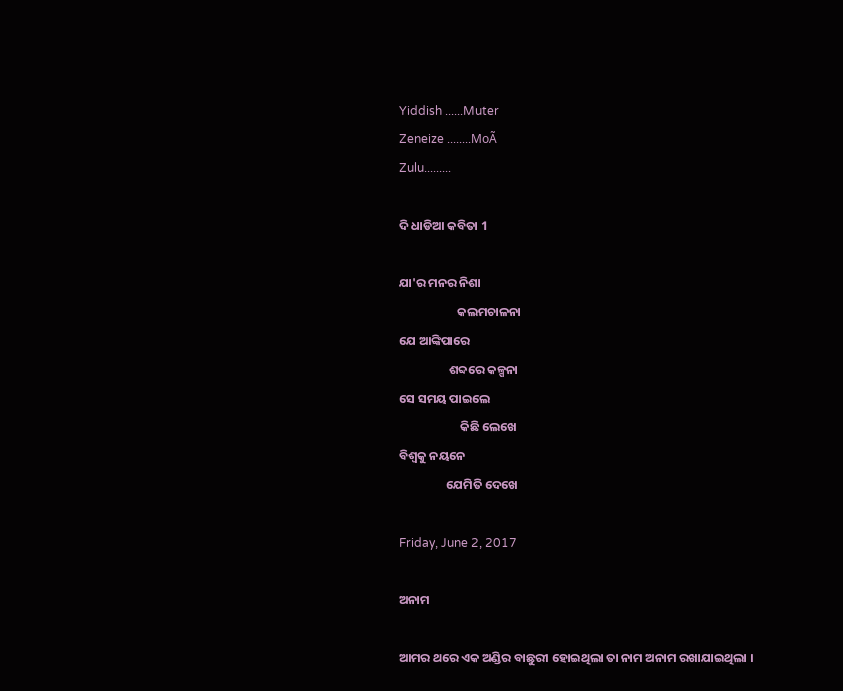Yiddish ......Muter
Zeneize ........MoÃ
Zulu.........

ଦି ଧାଡିଆ କବିତା 1

ଯା'ର ମନର ନିଶା
                     କଲମଚାଳନା
ଯେ ଆଙ୍କିପାରେ
                  ଶବ୍ଦରେ କଳ୍ପନା
ସେ ସମୟ ପାଇଲେ
                      କିଛି ଲେଖେ
ବିଶ୍ବକୁ ନୟନେ
                 ଯେମିତି ଦେଖେ

Friday, June 2, 2017

ଅନାମ

ଆମର ଥରେ ଏକ ଅଣ୍ଡିର ବାଛୁରୀ ହୋଇଥିଲା ତା ନାମ ଅନାମ ରଖାଯାଇଥିଲା ।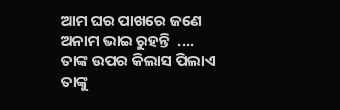ଆମ ଘର ପାଖରେ ଜଣେ ଅନାମ ଭାଇ ରୁହନ୍ତି  ....
ତାଙ୍କ ଉପର କିଲାସ ପିଲାଏ ତାଙ୍କୁ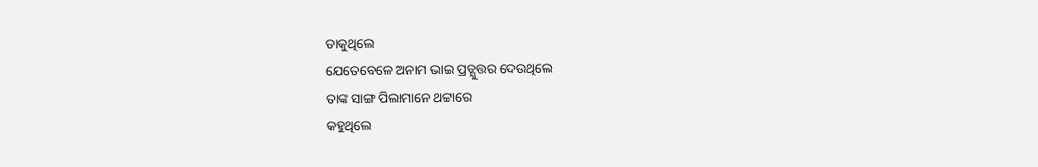ଡାକୁଥିଲେ
ଯେତେବେଳେ ଅନାମ ଭାଇ ପ୍ରତ୍ଯୁତ୍ତର ଦେଉଥିଲେ
ତାଙ୍କ ସାଙ୍ଗ ପିଲାମାନେ ଥଟ୍ଟାରେ
କହୁଥିଲେ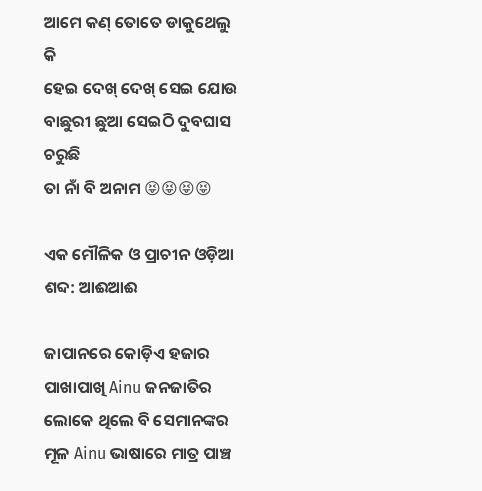ଆମେ କଣ୍ ତୋତେ ଡାକୁଥେଲୁ କି
ହେଇ ଦେଖ୍ ଦେଖ୍ ସେଇ ଯୋଉ ବାଛୁରୀ ଛୁଆ ସେଇଠି ଦୁବଘାସ ଚରୁଛି
ତା ନାଁ ବି ଅନାମ 😝😝😝😝

ଏକ ମୌଳିକ ଓ ପ୍ରାଚୀନ ଓଡ଼ିଆ ଶବ୍ଦ: ଆଈଆଈ

ଜାପାନରେ କୋଡ଼ିଏ ହଜାର ପାଖାପାଖି Ainu ଜନଜାତିର ଲୋକେ ଥିଲେ ବି ସେମାନଙ୍କର ମୂଳ Ainu ଭାଷାରେ ମାତ୍ର ପାଞ୍ଚ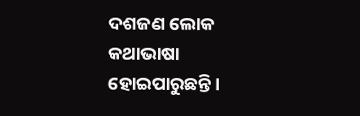ଦଶଜଣ ଲୋକ କଥାଭାଷା ହୋଇପାରୁଛନ୍ତି ।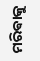ମରିଵାକୁ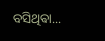ବସିଥିଵା...